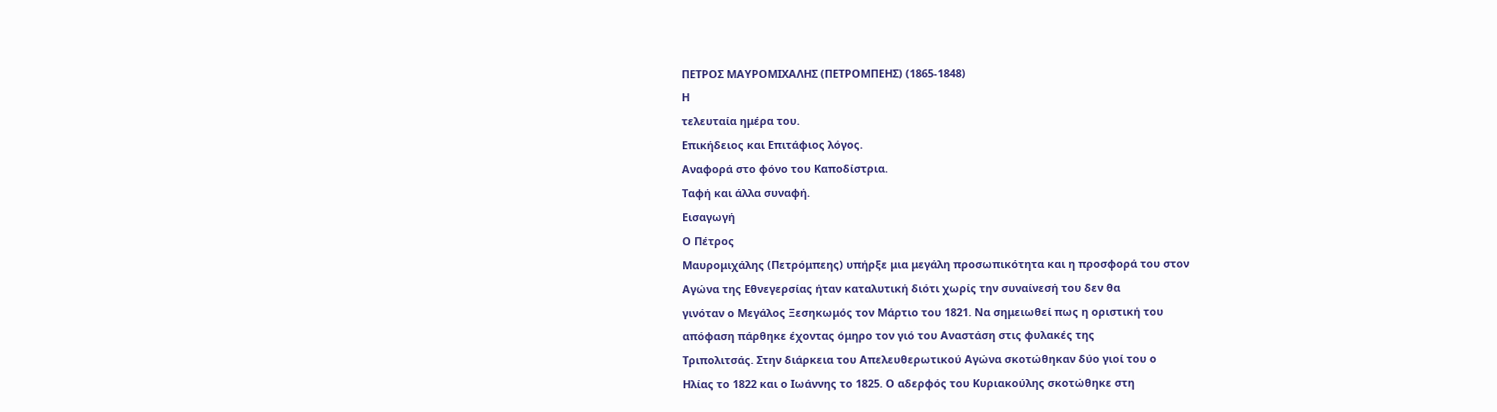ΠΕΤΡΟΣ ΜΑΥΡΟΜΙΧΑΛΗΣ (ΠΕΤΡΟΜΠΕΗΣ) (1865-1848)
Η
τελευταία ημέρα του.
Επικήδειος και Επιτάφιος λόγος.
Αναφορά στο φόνο του Καποδίστρια.
Ταφή και άλλα συναφή.
Εισαγωγή
Ο Πέτρος
Μαυρομιχάλης (Πετρόμπεης) υπήρξε μια μεγάλη προσωπικότητα και η προσφορά του στον
Αγώνα της Εθνεγερσίας ήταν καταλυτική διότι χωρίς την συναίνεσή του δεν θα
γινόταν ο Μεγάλος Ξεσηκωμός τον Μάρτιο του 1821. Να σημειωθεί πως η οριστική του
απόφαση πάρθηκε έχοντας όμηρο τον γιό του Αναστάση στις φυλακές της
Τριπολιτσάς. Στην διάρκεια του Απελευθερωτικού Αγώνα σκοτώθηκαν δύο γιοί του ο
Ηλίας το 1822 και ο Ιωάννης το 1825. Ο αδερφός του Κυριακούλης σκοτώθηκε στη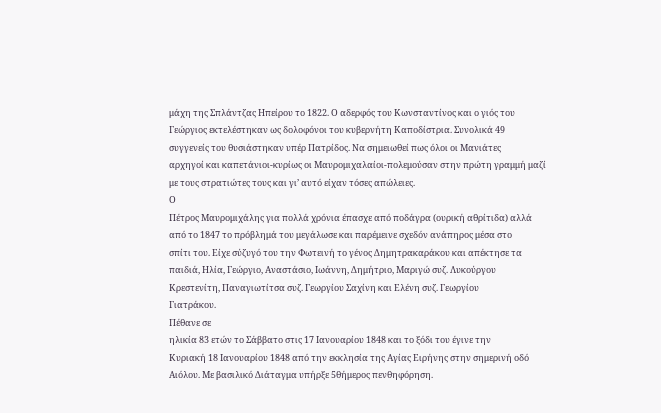μάχη της Σπλάντζας Ηπείρου το 1822. Ο αδερφός του Κωνσταντίνος και ο γιός του
Γεώργιος εκτελέστηκαν ως δολοφόνοι του κυβερνήτη Καποδίστρια. Συνολικά 49
συγγενείς του θυσιάστηκαν υπέρ Πατρίδος. Να σημειωθεί πως όλοι οι Μανιάτες
αρχηγοί και καπετάνιοι-κυρίως οι Μαυρομιχαλαίοι-πολεμούσαν στην πρώτη γραμμή μαζί
με τους στρατιώτες τους και γι’ αυτό είχαν τόσες απώλειες.
Ο
Πέτρος Μαυρομιχάλης για πολλά χρόνια έπασχε από ποδάγρα (ουρική αθρίτιδα) αλλά
από το 1847 το πρόβλημά του μεγάλωσε και παρέμεινε σχεδόν ανάπηρος μέσα στο
σπίτι του. Είχε σύζυγό του την Φωτεινή το γένος Δημητρακαράκου και απέκτησε τα
παιδιά, Ηλία, Γεώργιο, Αναστάσιο, Ιωάννη, Δημήτριο, Μαριγώ συζ. Λυκούργου
Κρεστενίτη, Παναγιωτίτσα συζ. Γεωργίου Σαχίνη και Ελένη συζ. Γεωργίου
Γιατράκου.
Πέθανε σε
ηλικία 83 ετών το Σάββατο στις 17 Ιανουαρίου 1848 και το ξόδι του έγινε την
Κυριακή 18 Ιανουαρίου 1848 από την εκκλησία της Αγίας Ειρήνης στην σημερινή οδό
Αιόλου. Με βασιλικό Διάταγμα υπήρξε 5θήμερος πενθηφόρηση.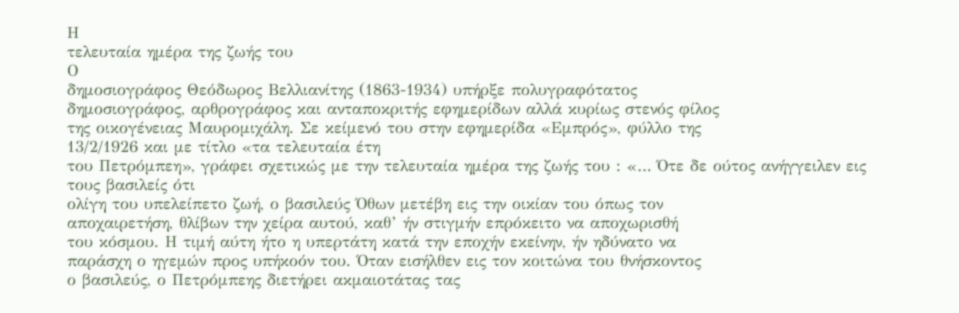Η
τελευταία ημέρα της ζωής του
Ο
δημοσιογράφος Θεόδωρος Βελλιανίτης (1863-1934) υπήρξε πολυγραφότατος
δημοσιογράφος, αρθρογράφος και ανταποκριτής εφημερίδων αλλά κυρίως στενός φίλος
της οικογένειας Μαυρομιχάλη. Σε κείμενό του στην εφημερίδα «Εμπρός», φύλλο της
13/2/1926 και με τίτλο «τα τελευταία έτη
του Πετρόμπεη», γράφει σχετικώς με την τελευταία ημέρα της ζωής του : «… Ότε δε ούτος ανήγγειλεν εις τους βασιλείς ότι
ολίγη του υπελείπετο ζωή, ο βασιλεύς Όθων μετέβη εις την οικίαν του όπως τον
αποχαιρετήση, θλίβων την χείρα αυτού, καθ’ ήν στιγμήν επρόκειτο να αποχωρισθή
του κόσμου. Η τιμή αύτη ήτο η υπερτάτη κατά την εποχήν εκείνην, ήν ηδύνατο να
παράσχη ο ηγεμών προς υπήκοόν του. Όταν εισήλθεν εις τον κοιτώνα του θνήσκοντος
ο βασιλεύς, ο Πετρόμπεης διετήρει ακμαιοτάτας τας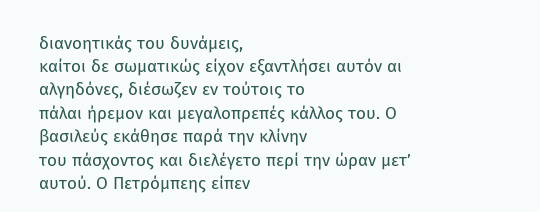διανοητικάς του δυνάμεις,
καίτοι δε σωματικώς είχον εξαντλήσει αυτόν αι αλγηδόνες, διέσωζεν εν τούτοις το
πάλαι ήρεμον και μεγαλοπρεπές κάλλος του. Ο βασιλεύς εκάθησε παρά την κλίνην
του πάσχοντος και διελέγετο περί την ώραν μετ’ αυτού. Ο Πετρόμπεης είπεν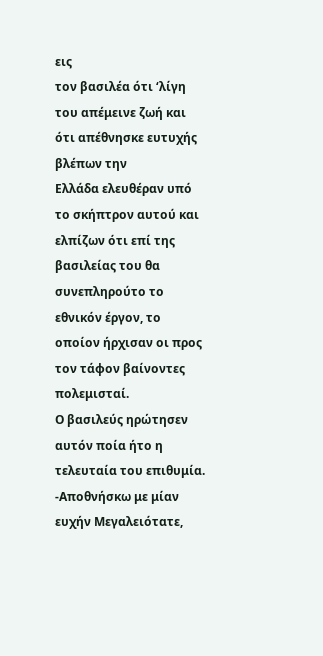εις
τον βασιλέα ότι ‘λίγη του απέμεινε ζωή και ότι απέθνησκε ευτυχής βλέπων την
Ελλάδα ελευθέραν υπό το σκήπτρον αυτού και ελπίζων ότι επί της βασιλείας του θα
συνεπληρούτο το εθνικόν έργον, το οποίον ήρχισαν οι προς τον τάφον βαίνοντες πολεμισταί.
Ο βασιλεύς ηρώτησεν αυτόν ποία ήτο η τελευταία του επιθυμία.
-Αποθνήσκω με μίαν ευχήν Μεγαλειότατε,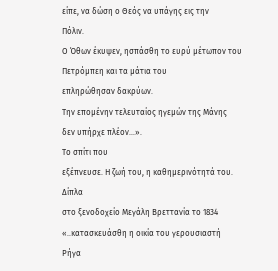είπε, να δώση ο Θεός να υπάγης εις την
Πόλιν.
Ο Όθων έκυψεν, ησπάσθη το ευρύ μέτωπον του Πετρόμπεη και τα μάτια του
επληρώθησαν δακρύων.
Την επομένην τελευταίος ηγεμών της Μάνης
δεν υπήρχε πλέον…».
Το σπίτι που
εξέπνευσε. Η ζωή του, η καθημερινότητά του.
Δίπλα
στο ξενοδοχείο Μεγάλη Βρεττανία το 1834 «..κατασκευάσθη η οικία του γερουσιαστή
Ρήγα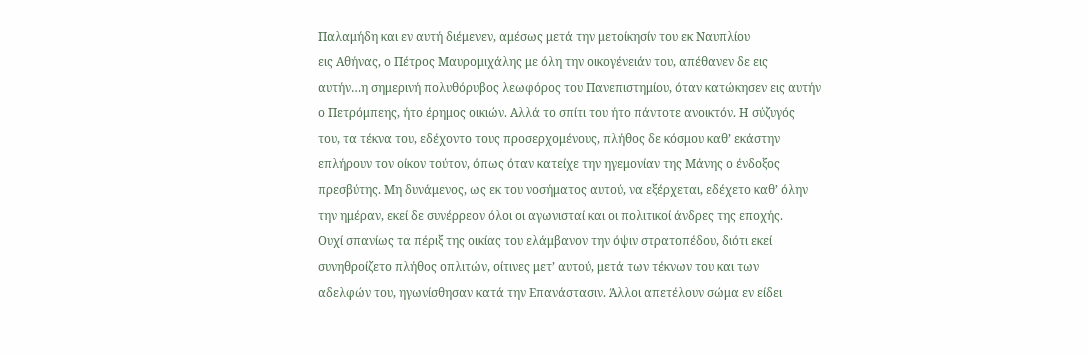Παλαμήδη και εν αυτή διέμενεν, αμέσως μετά την μετοίκησίν του εκ Ναυπλίου
εις Αθήνας, ο Πέτρος Μαυρομιχάλης με όλη την οικογένειάν του, απέθανεν δε εις
αυτήν…η σημερινή πολυθόρυβος λεωφόρος του Πανεπιστημίου, όταν κατώκησεν εις αυτήν
ο Πετρόμπεης, ήτο έρημος οικιών. Αλλά το σπίτι του ήτο πάντοτε ανοικτόν. Η σύζυγός
του, τα τέκνα του, εδέχοντο τους προσερχομένους, πλήθος δε κόσμου καθ’ εκάστην
επλήρουν τον οίκον τούτον, όπως όταν κατείχε την ηγεμονίαν της Μάνης ο ένδοξος
πρεσβύτης. Μη δυνάμενος, ως εκ του νοσήματος αυτού, να εξέρχεται, εδέχετο καθ’ όλην
την ημέραν, εκεί δε συνέρρεον όλοι οι αγωνισταί και οι πολιτικοί άνδρες της εποχής.
Ουχί σπανίως τα πέριξ της οικίας του ελάμβανον την όψιν στρατοπέδου, διότι εκεί
συνηθροίζετο πλήθος οπλιτών, οίτινες μετ’ αυτού, μετά των τέκνων του και των
αδελφών του, ηγωνίσθησαν κατά την Επανάστασιν. Άλλοι απετέλουν σώμα εν είδει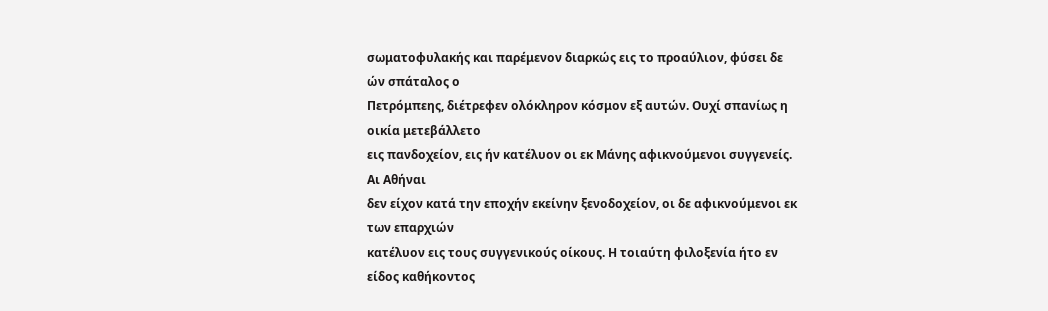σωματοφυλακής και παρέμενον διαρκώς εις το προαύλιον, φύσει δε ών σπάταλος ο
Πετρόμπεης, διέτρεφεν ολόκληρον κόσμον εξ αυτών. Ουχί σπανίως η οικία μετεβάλλετο
εις πανδοχείον, εις ήν κατέλυον οι εκ Μάνης αφικνούμενοι συγγενείς. Αι Αθήναι
δεν είχον κατά την εποχήν εκείνην ξενοδοχείον, οι δε αφικνούμενοι εκ των επαρχιών
κατέλυον εις τους συγγενικούς οίκους. Η τοιαύτη φιλοξενία ήτο εν είδος καθήκοντος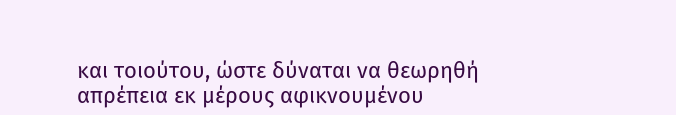και τοιούτου, ώστε δύναται να θεωρηθή απρέπεια εκ μέρους αφικνουμένου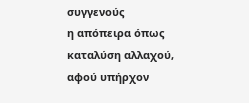συγγενούς
η απόπειρα όπως καταλύση αλλαχού, αφού υπήρχον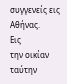συγγενείς εις Αθήνας.
Εις
την οικίαν ταύτην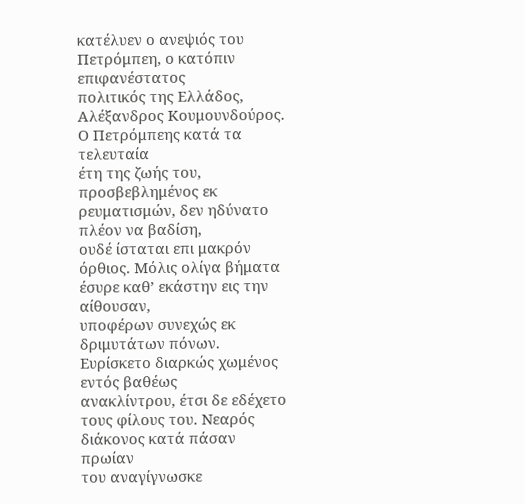κατέλυεν ο ανεψιός του Πετρόμπεη, ο κατόπιν επιφανέστατος
πολιτικός της Ελλάδος, Αλέξανδρος Κουμουνδούρος. Ο Πετρόμπεης κατά τα τελευταία
έτη της ζωής του, προσβεβλημένος εκ ρευματισμών, δεν ηδύνατο πλέον να βαδίση,
ουδέ ίσταται επι μακρόν όρθιος. Μόλις ολίγα βήματα έσυρε καθ’ εκάστην εις την αίθουσαν,
υποφέρων συνεχώς εκ δριμυτάτων πόνων. Ευρίσκετο διαρκώς χωμένος εντός βαθέως
ανακλίντρου, έτσι δε εδέχετο τους φίλους του. Νεαρός διάκονος κατά πάσαν πρωίαν
του αναγίγνωσκε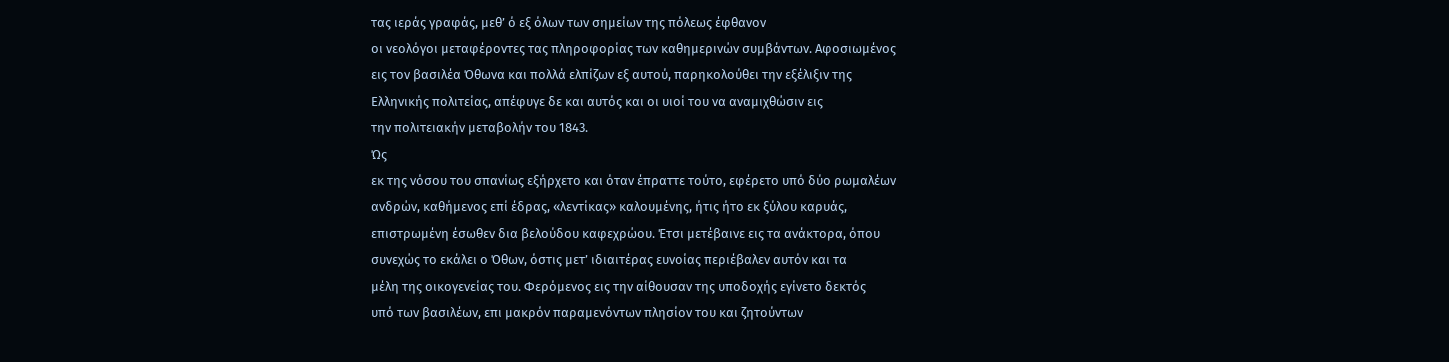τας ιεράς γραφάς, μεθ’ ό εξ όλων των σημείων της πόλεως έφθανον
οι νεολόγοι μεταφέροντες τας πληροφορίας των καθημερινών συμβάντων. Αφοσιωμένος
εις τον βασιλέα Όθωνα και πολλά ελπίζων εξ αυτού, παρηκολούθει την εξέλιξιν της
Ελληνικής πολιτείας, απέφυγε δε και αυτός και οι υιοί του να αναμιχθώσιν εις
την πολιτειακήν μεταβολήν του 1843.
Ώς
εκ της νόσου του σπανίως εξήρχετο και όταν έπραττε τούτο, εφέρετο υπό δύο ρωμαλέων
ανδρών, καθήμενος επί έδρας, «λεντίκας» καλουμένης, ήτις ήτο εκ ξύλου καρυάς,
επιστρωμένη έσωθεν δια βελούδου καφεχρώου. Έτσι μετέβαινε εις τα ανάκτορα, όπου
συνεχώς το εκάλει ο Όθων, όστις μετ’ ιδιαιτέρας ευνοίας περιέβαλεν αυτόν και τα
μέλη της οικογενείας του. Φερόμενος εις την αίθουσαν της υποδοχής εγίνετο δεκτός
υπό των βασιλέων, επι μακρόν παραμενόντων πλησίον του και ζητούντων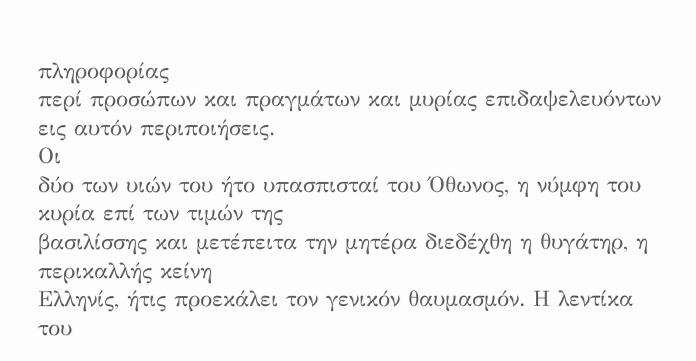πληροφορίας
περί προσώπων και πραγμάτων και μυρίας επιδαψελευόντων εις αυτόν περιποιήσεις.
Οι
δύο των υιών του ήτο υπασπισταί του Όθωνος, η νύμφη του κυρία επί των τιμών της
βασιλίσσης και μετέπειτα την μητέρα διεδέχθη η θυγάτηρ, η περικαλλής κείνη
Ελληνίς, ήτις προεκάλει τον γενικόν θαυμασμόν. Η λεντίκα του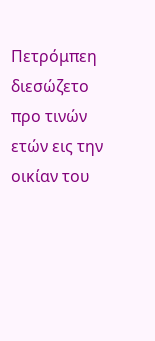Πετρόμπεη διεσώζετο
προ τινών ετών εις την οικίαν του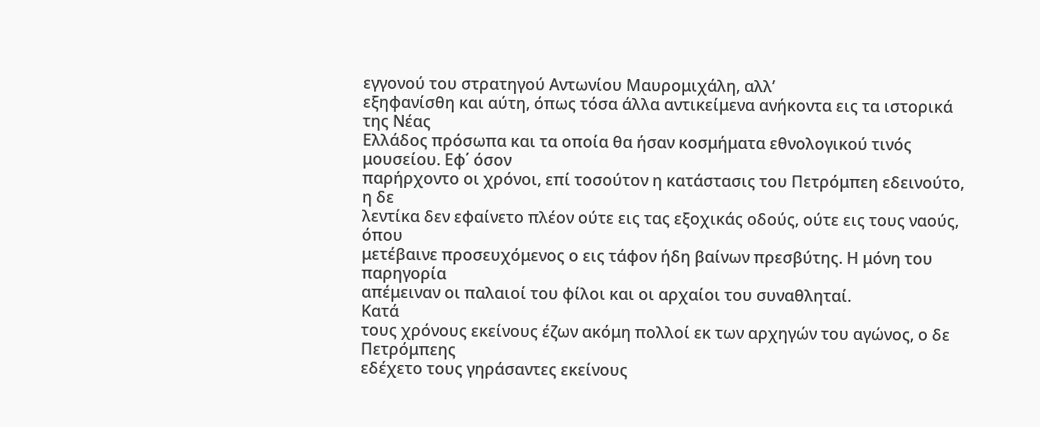εγγονού του στρατηγού Αντωνίου Μαυρομιχάλη, αλλ’
εξηφανίσθη και αύτη, όπως τόσα άλλα αντικείμενα ανήκοντα εις τα ιστορικά της Νέας
Ελλάδος πρόσωπα και τα οποία θα ήσαν κοσμήματα εθνολογικού τινός μουσείου. Εφ΄ όσον
παρήρχοντο οι χρόνοι, επί τοσούτον η κατάστασις του Πετρόμπεη εδεινούτο, η δε
λεντίκα δεν εφαίνετο πλέον ούτε εις τας εξοχικάς οδούς, ούτε εις τους ναούς, όπου
μετέβαινε προσευχόμενος ο εις τάφον ήδη βαίνων πρεσβύτης. Η μόνη του παρηγορία
απέμειναν οι παλαιοί του φίλοι και οι αρχαίοι του συναθληταί.
Κατά
τους χρόνους εκείνους έζων ακόμη πολλοί εκ των αρχηγών του αγώνος, ο δε Πετρόμπεης
εδέχετο τους γηράσαντες εκείνους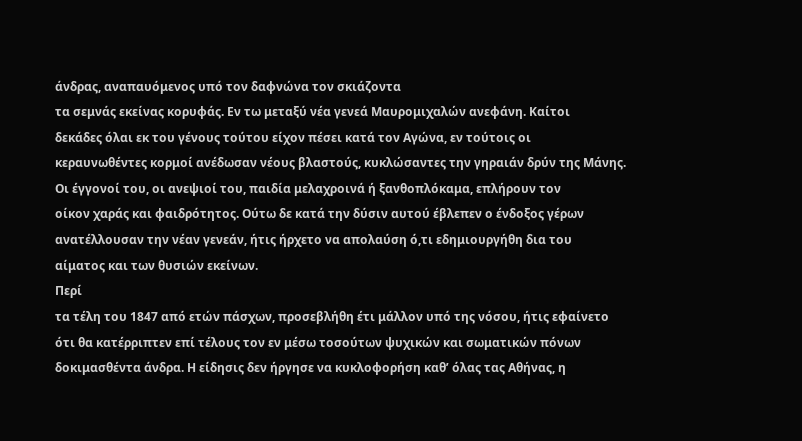άνδρας, αναπαυόμενος υπό τον δαφνώνα τον σκιάζοντα
τα σεμνάς εκείνας κορυφάς. Εν τω μεταξύ νέα γενεά Μαυρομιχαλών ανεφάνη. Καίτοι
δεκάδες όλαι εκ του γένους τούτου είχον πέσει κατά τον Αγώνα, εν τούτοις οι
κεραυνωθέντες κορμοί ανέδωσαν νέους βλαστούς, κυκλώσαντες την γηραιάν δρύν της Μάνης.
Οι έγγονοί του, οι ανεψιοί του, παιδία μελαχροινά ή ξανθοπλόκαμα, επλήρουν τον
οίκον χαράς και φαιδρότητος. Ούτω δε κατά την δύσιν αυτού έβλεπεν ο ένδοξος γέρων
ανατέλλουσαν την νέαν γενεάν, ήτις ήρχετο να απολαύση ό,τι εδημιουργήθη δια του
αίματος και των θυσιών εκείνων.
Περί
τα τέλη του 1847 από ετών πάσχων, προσεβλήθη έτι μάλλον υπό της νόσου, ήτις εφαίνετο
ότι θα κατέρριπτεν επί τέλους τον εν μέσω τοσούτων ψυχικών και σωματικών πόνων
δοκιμασθέντα άνδρα. Η είδησις δεν ήργησε να κυκλοφορήση καθ’ όλας τας Αθήνας, η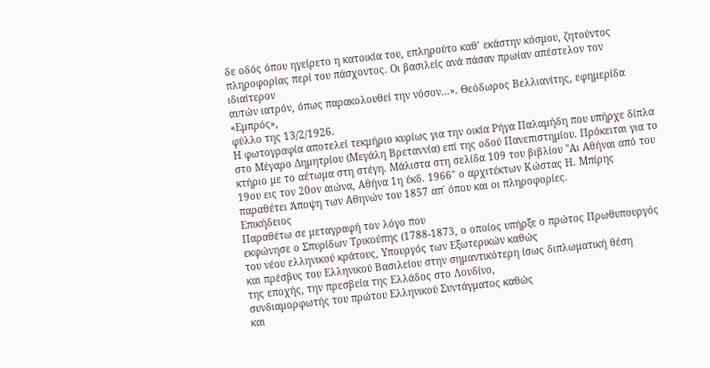δε οδός όπου ηγείρετο η κατοικία του, επληρούτο καθ’ εκάστην κόσμου, ζητούντος
πληροφορίας περί του πάσχοντος. Οι βασιλείς ανά πάσαν πρωίαν απέστελον τον ιδιαίτερον
αυτών ιατρόν, όπως παρακολουθεί την νόσον…». Θεόδωρος Βελλιανίτης, εφημερίδα «Εμπρός»,
φύλλο της 13/2/1926.
Η φωτογραφία αποτελεί τεκμήριο κυρίως για την οικία Ρήγα Παλαμήδη που υπήρχε δίπλα στο Μέγαρο Δημητρίου (Μεγάλη Βρεταννία) επί της οδού Πανεπιστημίου. Πρόκειται για το κτήριο με το αέτωμα στη στέγη. Μάλιστα στη σελίδα 109 του βιβλίου "Αι Αθήναι από του 19ου εις τον 20ον αιώνα, Αθήνα 1η έκδ. 1966" ο αρχιτέκτων Κώστας Η. Μπίρης παραθέτει Άποψη των Αθηνών του 1857 απ΄ όπου και οι πληροφορίες.
Επικήδειος
Παραθέτω σε μεταγραφή τον λόγο που
εκφώνησε ο Σπυρίδων Τρικούπης (1788-1873, ο οποίος υπήρξε ο πρώτος Πρωθυπουργός του νέου ελληνικού κράτους, Υπουργός των Εξωτερικών καθώς
και πρέσβυς του Ελληνικού Βασιλείου στην σημαντικότερη ίσως διπλωματική θέση
της εποχής, την πρεσβεία της Ελλάδος στο Λονδίνο,
συνδιαμορφωτής του πρώτου Ελληνικού Συντάγματος καθώς
και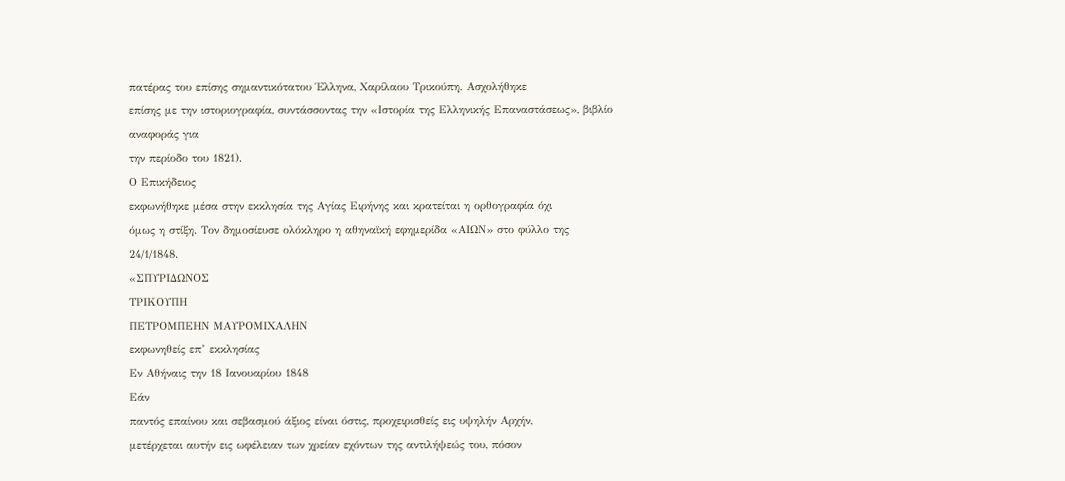πατέρας του επίσης σημαντικότατου Έλληνα, Χαρίλαου Τρικούπη. Ασχολήθηκε
επίσης με την ιστοριογραφία, συντάσσοντας την «Ιστορία της Ελληνικής Επαναστάσεως», βιβλίο αναφοράς για
την περίοδο του 1821).
Ο Επικήδειος
εκφωνήθηκε μέσα στην εκκλησία της Αγίας Ειρήνης και κρατείται η ορθογραφία όχι
όμως η στίξη. Τον δημοσίευσε ολόκληρο η αθηναϊκή εφημερίδα «ΑΙΩΝ» στο φύλλο της
24/1/1848.
«ΣΠΥΡΙΔΩΝΟΣ
ΤΡΙΚΟΥΠΗ
ΠΕΤΡΟΜΠΕΗΝ ΜΑΥΡΟΜΙΧΑΛΗΝ
εκφωνηθείς επ’ εκκλησίας
Εν Αθήναις την 18 Ιανουαρίου 1848
Εάν
παντός επαίνου και σεβασμού άξιος είναι όστις, προχειρισθείς εις υψηλήν Αρχήν,
μετέρχεται αυτήν εις ωφέλειαν των χρείαν εχόντων της αντιλήψεώς του, πόσον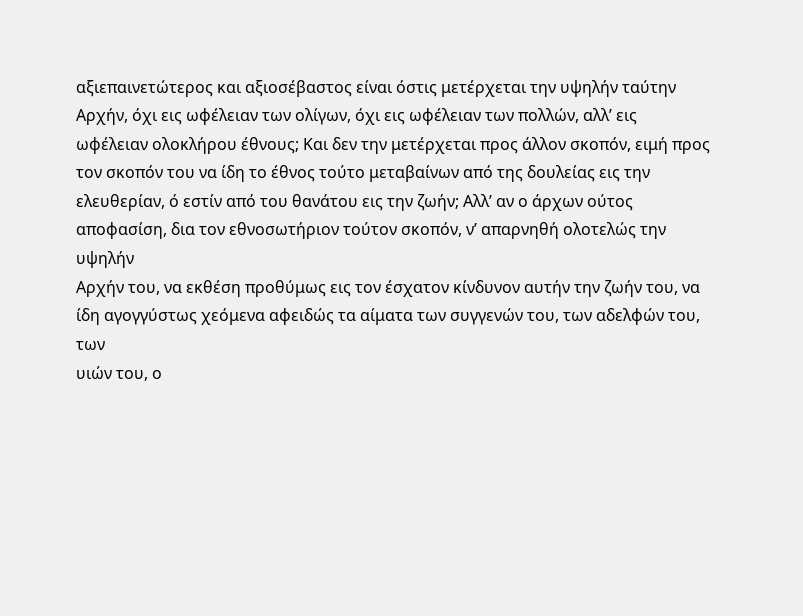αξιεπαινετώτερος και αξιοσέβαστος είναι όστις μετέρχεται την υψηλήν ταύτην
Αρχήν, όχι εις ωφέλειαν των ολίγων, όχι εις ωφέλειαν των πολλών, αλλ’ εις
ωφέλειαν ολοκλήρου έθνους; Και δεν την μετέρχεται προς άλλον σκοπόν, ειμή προς
τον σκοπόν του να ίδη το έθνος τούτο μεταβαίνων από της δουλείας εις την
ελευθερίαν, ό εστίν από του θανάτου εις την ζωήν; Αλλ’ αν ο άρχων ούτος
αποφασίση, δια τον εθνοσωτήριον τούτον σκοπόν, ν’ απαρνηθή ολοτελώς την υψηλήν
Αρχήν του, να εκθέση προθύμως εις τον έσχατον κίνδυνον αυτήν την ζωήν του, να
ίδη αγογγύστως χεόμενα αφειδώς τα αίματα των συγγενών του, των αδελφών του, των
υιών του, ο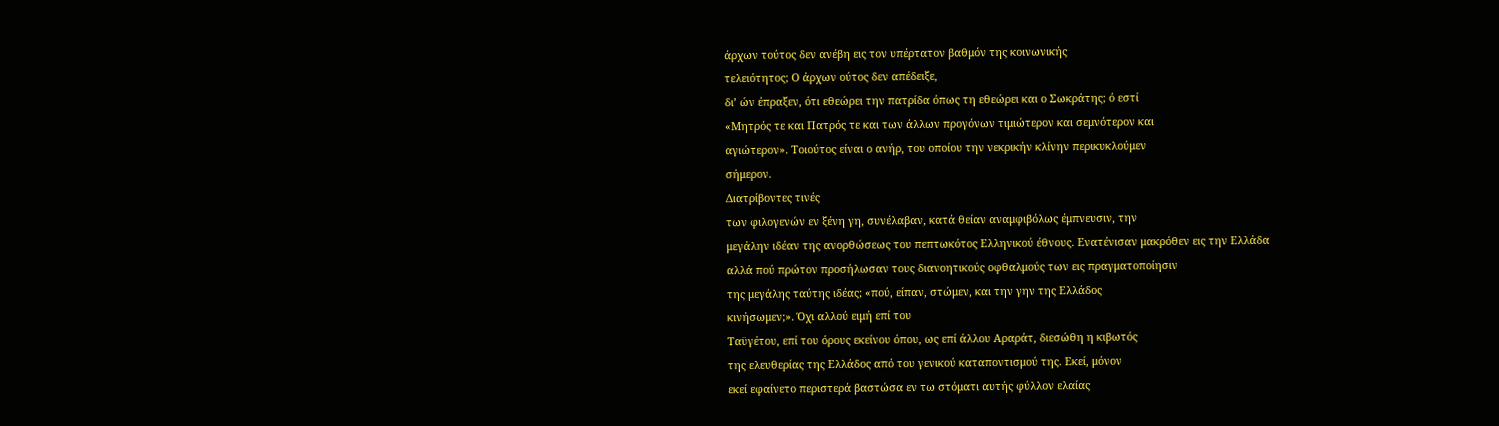άρχων τούτος δεν ανέβη εις τον υπέρτατον βαθμόν της κοινωνικής
τελειότητος; Ο άρχων ούτος δεν απέδειξε,
δι’ ών έπραξεν, ότι εθεώρει την πατρίδα όπως τη εθεώρει και ο Σωκράτης; ό εστί
«Μητρός τε και Πατρός τε και των άλλων προγόνων τιμιώτερον και σεμνότερον και
αγιώτερον». Τοιούτος είναι ο ανήρ, του οποίου την νεκρικήν κλίνην περικυκλούμεν
σήμερον.
Διατρίβοντες τινές
των φιλογενών εν ξένη γη, συνέλαβαν, κατά θείαν αναμφιβόλως έμπνευσιν, την
μεγάλην ιδέαν της ανορθώσεως του πεπτωκότος Ελληνικού έθνους. Ενατένισαν μακρόθεν εις την Ελλάδα
αλλά πού πρώτον προσήλωσαν τους διανοητικούς οφθαλμούς των εις πραγματοποίησιν
της μεγάλης ταύτης ιδέας; «πού, είπαν, στώμεν, και την γην της Ελλάδος
κινήσωμεν;». Όχι αλλού ειμή επί του
Ταϋγέτου, επί του όρους εκείνου όπου, ως επί άλλου Αραράτ, διεσώθη η κιβωτός
της ελευθερίας της Ελλάδος από του γενικού καταποντισμού της. Εκεί, μόνον
εκεί εφαίνετο περιστερά βαστώσα εν τω στόματι αυτής φύλλον ελαίας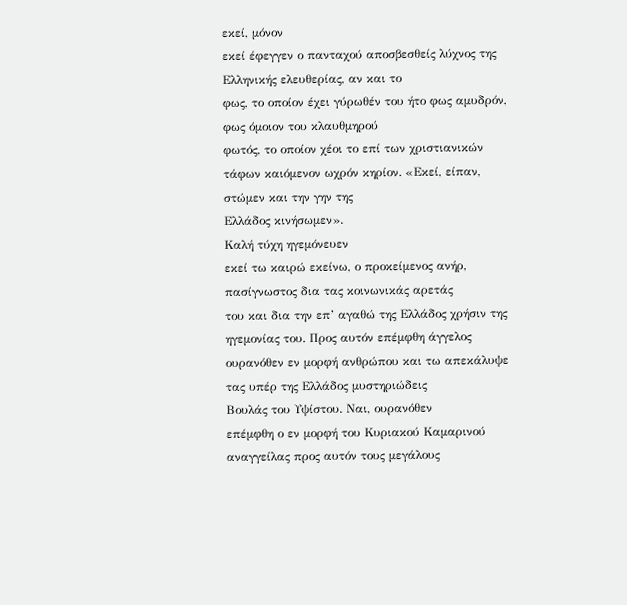εκεί, μόνον
εκεί έφεγγεν ο πανταχού αποσβεσθείς λύχνος της Ελληνικής ελευθερίας, αν και το
φως, το οποίον έχει γύρωθέν του ήτο φως αμυδρόν, φως όμοιον του κλαυθμηρού
φωτός, το οποίον χέοι το επί των χριστιανικών τάφων καιόμενον ωχρόν κηρίον. «Εκεί, είπαν, στώμεν και την γην της
Ελλάδος κινήσωμεν».
Καλή τύχη ηγεμόνευεν
εκεί τω καιρώ εκείνω, ο προκείμενος ανήρ, πασίγνωστος δια τας κοινωνικάς αρετάς
του και δια την επ’ αγαθώ της Ελλάδος χρήσιν της ηγεμονίας του. Προς αυτόν επέμφθη άγγελος
ουρανόθεν εν μορφή ανθρώπου και τω απεκάλυψε τας υπέρ της Ελλάδος μυστηριώδεις
Βουλάς του Υψίστου. Ναι, ουρανόθεν
επέμφθη ο εν μορφή του Κυριακού Καμαρινού αναγγείλας προς αυτόν τους μεγάλους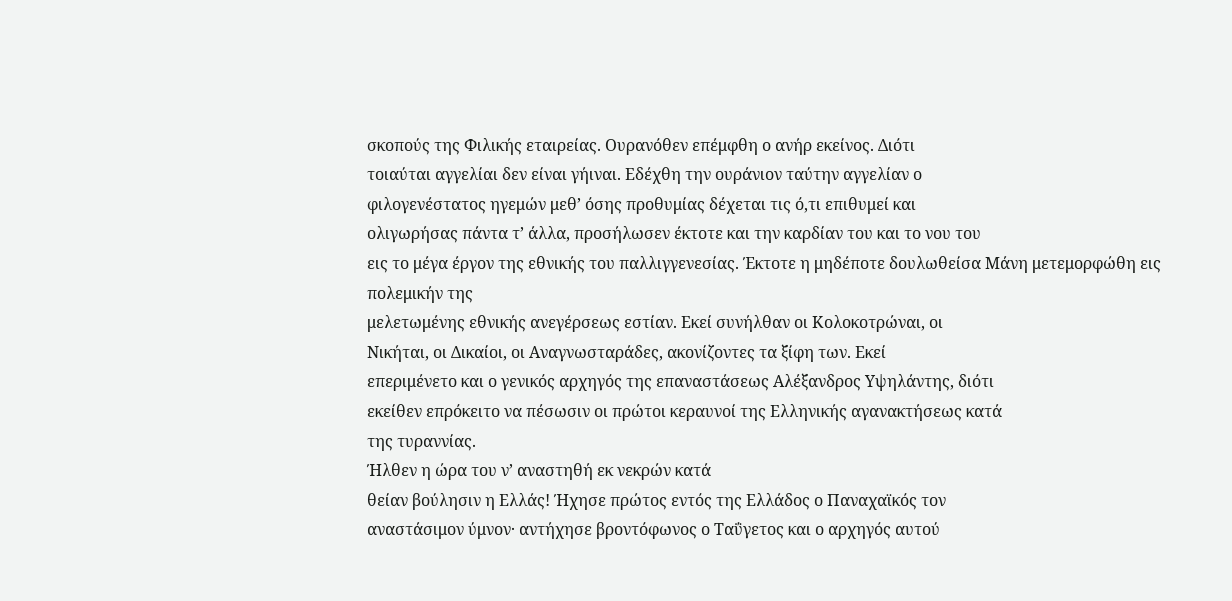σκοπούς της Φιλικής εταιρείας. Ουρανόθεν επέμφθη ο ανήρ εκείνος. Διότι
τοιαύται αγγελίαι δεν είναι γήιναι. Εδέχθη την ουράνιον ταύτην αγγελίαν ο
φιλογενέστατος ηγεμών μεθ’ όσης προθυμίας δέχεται τις ό,τι επιθυμεί και
ολιγωρήσας πάντα τ’ άλλα, προσήλωσεν έκτοτε και την καρδίαν του και το νου του
εις το μέγα έργον της εθνικής του παλλιγγενεσίας. Έκτοτε η μηδέποτε δουλωθείσα Μάνη μετεμορφώθη εις πολεμικήν της
μελετωμένης εθνικής ανεγέρσεως εστίαν. Εκεί συνήλθαν οι Κολοκοτρώναι, οι
Νικήται, οι Δικαίοι, οι Αναγνωσταράδες, ακονίζοντες τα ξίφη των. Εκεί
επεριμένετο και ο γενικός αρχηγός της επαναστάσεως Αλέξανδρος Υψηλάντης, διότι
εκείθεν επρόκειτο να πέσωσιν οι πρώτοι κεραυνοί της Ελληνικής αγανακτήσεως κατά
της τυραννίας.
Ήλθεν η ώρα του ν’ αναστηθή εκ νεκρών κατά
θείαν βούλησιν η Ελλάς! Ήχησε πρώτος εντός της Ελλάδος ο Παναχαϊκός τον
αναστάσιμον ύμνον· αντήχησε βροντόφωνος ο Ταΰγετος και ο αρχηγός αυτού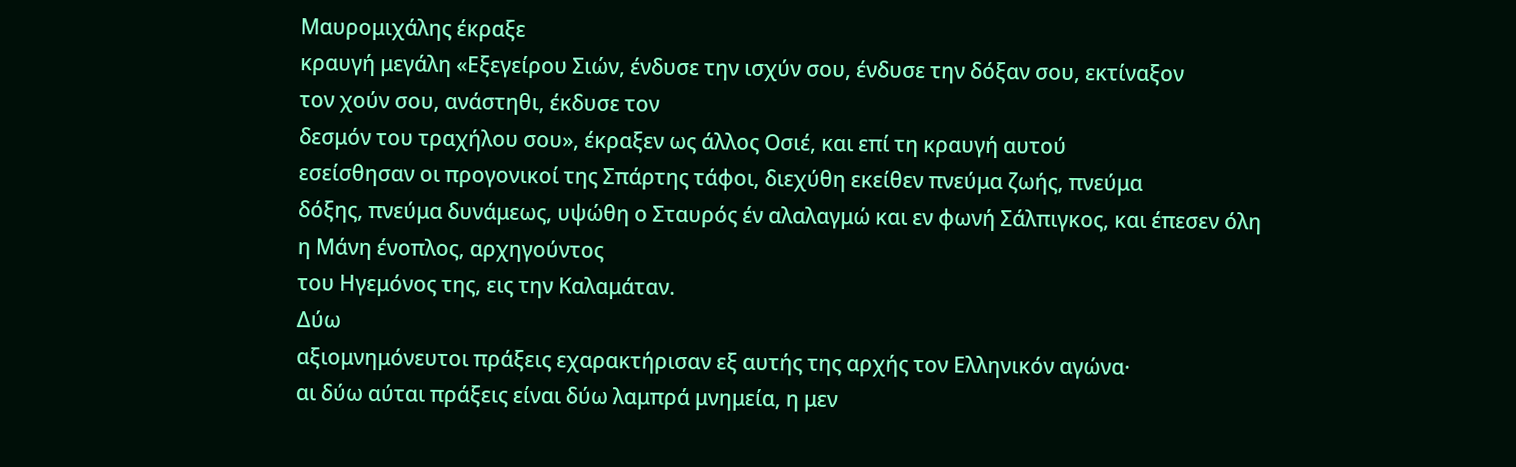Μαυρομιχάλης έκραξε
κραυγή μεγάλη «Εξεγείρου Σιών, ένδυσε την ισχύν σου, ένδυσε την δόξαν σου, εκτίναξον
τον χούν σου, ανάστηθι, έκδυσε τον
δεσμόν του τραχήλου σου», έκραξεν ως άλλος Οσιέ, και επί τη κραυγή αυτού
εσείσθησαν οι προγονικοί της Σπάρτης τάφοι, διεχύθη εκείθεν πνεύμα ζωής, πνεύμα
δόξης, πνεύμα δυνάμεως, υψώθη ο Σταυρός έν αλαλαγμώ και εν φωνή Σάλπιγκος, και έπεσεν όλη η Μάνη ένοπλος, αρχηγούντος
του Ηγεμόνος της, εις την Καλαμάταν.
Δύω
αξιομνημόνευτοι πράξεις εχαρακτήρισαν εξ αυτής της αρχής τον Ελληνικόν αγώνα·
αι δύω αύται πράξεις είναι δύω λαμπρά μνημεία, η μεν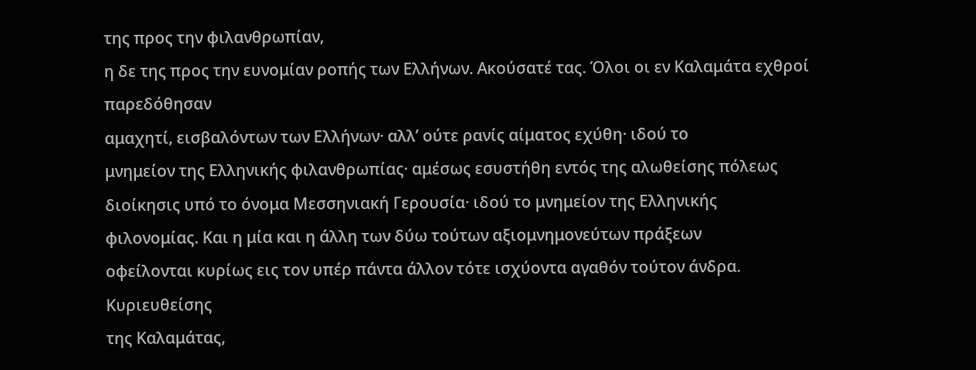της προς την φιλανθρωπίαν,
η δε της προς την ευνομίαν ροπής των Ελλήνων. Ακούσατέ τας. Όλοι οι εν Καλαμάτα εχθροί παρεδόθησαν
αμαχητί, εισβαλόντων των Ελλήνων· αλλ’ ούτε ρανίς αίματος εχύθη· ιδού το
μνημείον της Ελληνικής φιλανθρωπίας· αμέσως εσυστήθη εντός της αλωθείσης πόλεως
διοίκησις υπό το όνομα Μεσσηνιακή Γερουσία· ιδού το μνημείον της Ελληνικής
φιλονομίας. Και η μία και η άλλη των δύω τούτων αξιομνημονεύτων πράξεων
οφείλονται κυρίως εις τον υπέρ πάντα άλλον τότε ισχύοντα αγαθόν τούτον άνδρα.
Κυριευθείσης
της Καλαμάτας,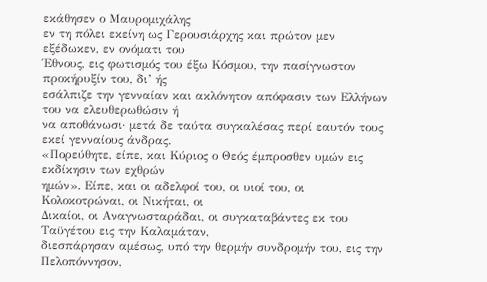εκάθησεν ο Μαυρομιχάλης
εν τη πόλει εκείνη ως Γερουσιάρχης και πρώτον μεν εξέδωκεν, εν ονόματι του
Έθνους, εις φωτισμός του έξω Κόσμου, την πασίγνωστον προκήρυξίν του, δι’ ής
εσάλπιζε την γενναίαν και ακλόνητον απόφασιν των Ελλήνων του να ελευθερωθώσιν ή
να αποθάνωσι· μετά δε ταύτα συγκαλέσας περί εαυτόν τους εκεί γενναίους άνδρας.
«Πορεύθητε, είπε, και Κύριος ο Θεός έμπροσθεν υμών εις εκδίκησιν των εχθρών
ημών». Είπε, και οι αδελφοί του, οι υιοί του, οι Κολοκοτρώναι, οι Νικήται, οι
Δικαίοι, οι Αναγνωσταράδαι, οι συγκαταβάντες εκ του Ταϋγέτου εις την Καλαμάταν,
διεσπάρησαν αμέσως, υπό την θερμήν συνδρομήν του, εις την Πελοπόννησον,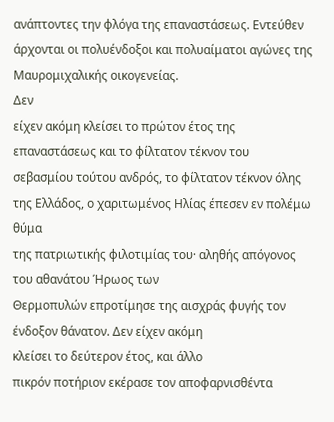ανάπτοντες την φλόγα της επαναστάσεως. Εντεύθεν
άρχονται οι πολυένδοξοι και πολυαίματοι αγώνες της Μαυρομιχαλικής οικογενείας.
Δεν
είχεν ακόμη κλείσει το πρώτον έτος της επαναστάσεως και το φίλτατον τέκνον του
σεβασμίου τούτου ανδρός, το φίλτατον τέκνον όλης της Ελλάδος, ο χαριτωμένος Ηλίας έπεσεν εν πολέμω θύμα
της πατριωτικής φιλοτιμίας του· αληθής απόγονος του αθανάτου Ήρωος των
Θερμοπυλών επροτίμησε της αισχράς φυγής τον ένδοξον θάνατον. Δεν είχεν ακόμη
κλείσει το δεύτερον έτος, και άλλο
πικρόν ποτήριον εκέρασε τον αποφαρνισθέντα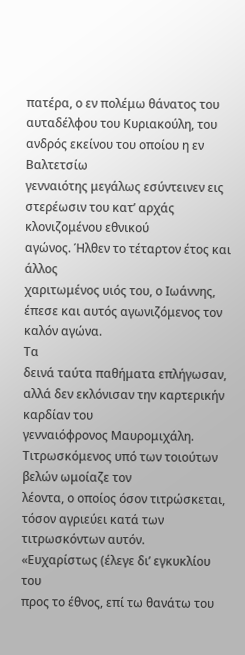πατέρα, ο εν πολέμω θάνατος του
αυταδέλφου του Κυριακούλη, του ανδρός εκείνου του οποίου η εν Βαλτετσίω
γενναιότης μεγάλως εσύντεινεν εις στερέωσιν του κατ’ αρχάς κλονιζομένου εθνικού
αγώνος. Ήλθεν το τέταρτον έτος και άλλος
χαριτωμένος υιός του, ο Ιωάννης, έπεσε και αυτός αγωνιζόμενος τον καλόν αγώνα.
Τα
δεινά ταύτα παθήματα επλήγωσαν, αλλά δεν εκλόνισαν την καρτερικήν καρδίαν του
γενναιόφρονος Μαυρομιχάλη. Τιτρωσκόμενος υπό των τοιούτων βελών ωμοίαζε τον
λέοντα, ο οποίος όσον τιτρώσκεται, τόσον αγριεύει κατά των τιτρωσκόντων αυτόν.
«Ευχαρίστως (έλεγε δι’ εγκυκλίου του
προς το έθνος, επί τω θανάτω του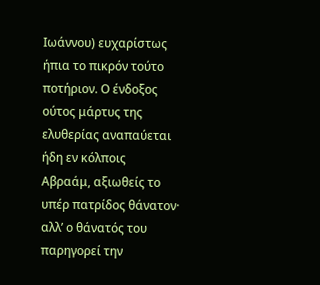Ιωάννου) ευχαρίστως ήπια το πικρόν τούτο
ποτήριον. Ο ένδοξος ούτος μάρτυς της ελυθερίας αναπαύεται ήδη εν κόλποις
Αβραάμ, αξιωθείς το υπέρ πατρίδος θάνατον· αλλ’ ο θάνατός του παρηγορεί την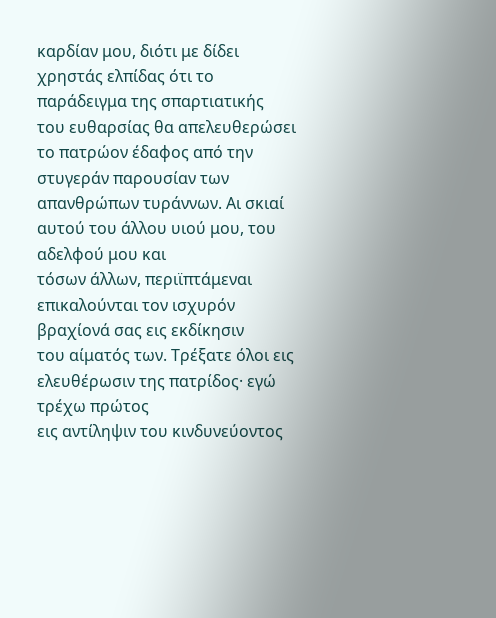καρδίαν μου, διότι με δίδει χρηστάς ελπίδας ότι το παράδειγμα της σπαρτιατικής
του ευθαρσίας θα απελευθερώσει το πατρώον έδαφος από την στυγεράν παρουσίαν των
απανθρώπων τυράννων. Αι σκιαί αυτού του άλλου υιού μου, του αδελφού μου και
τόσων άλλων, περιϊπτάμεναι επικαλούνται τον ισχυρόν βραχίονά σας εις εκδίκησιν
του αίματός των. Τρέξατε όλοι εις ελευθέρωσιν της πατρίδος· εγώ τρέχω πρώτος
εις αντίληψιν του κινδυνεύοντος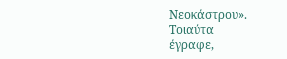Νεοκάστρου».
Τοιαύτα
έγραφε,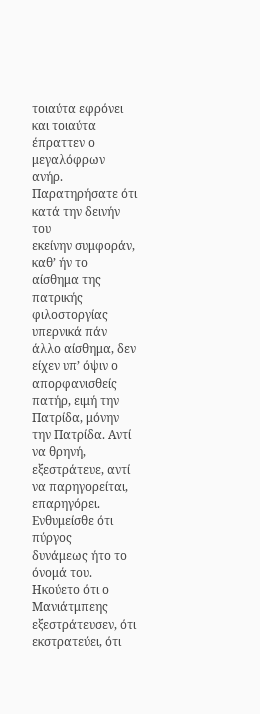τοιαύτα εφρόνει και τοιαύτα έπραττεν ο μεγαλόφρων ανήρ. Παρατηρήσατε ότι κατά την δεινήν του
εκείνην συμφοράν, καθ’ ήν το αίσθημα της πατρικής φιλοστοργίας υπερνικά πάν
άλλο αίσθημα, δεν είχεν υπ’ όψιν ο απορφανισθείς πατήρ, ειμή την Πατρίδα, μόνην
την Πατρίδα. Αντί να θρηνή,
εξεστράτευε, αντί να παρηγορείται, επαρηγόρει. Ενθυμείσθε ότι πύργος
δυνάμεως ήτο το όνομά του. Ηκούετο ότι ο
Μανιάτμπεης εξεστράτευσεν, ότι εκστρατεύει, ότι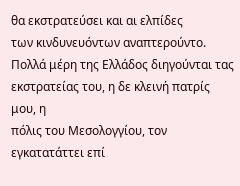θα εκστρατεύσει και αι ελπίδες
των κινδυνευόντων αναπτερούντο. Πολλά μέρη της Ελλάδος διηγούνται τας
εκστρατείας του, η δε κλεινή πατρίς μου, η
πόλις του Μεσολογγίου, τον εγκατατάττει επί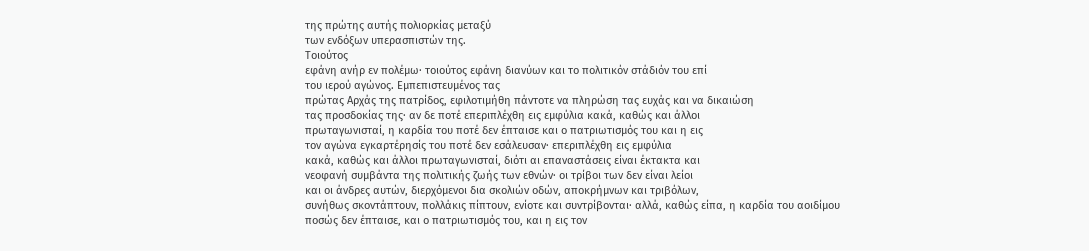της πρώτης αυτής πολιορκίας μεταξύ
των ενδόξων υπερασπιστών της.
Τοιούτος
εφάνη ανήρ εν πολέμω· τοιούτος εφάνη διανύων και το πολιτικόν στάδιόν του επί
του ιερού αγώνος. Εμπεπιστευμένος τας
πρώτας Αρχάς της πατρίδος, εφιλοτιμήθη πάντοτε να πληρώση τας ευχάς και να δικαιώση
τας προσδοκίας της· αν δε ποτέ επεριπλέχθη εις εμφύλια κακά, καθώς και άλλοι
πρωταγωνισταί, η καρδία του ποτέ δεν έπταισε και ο πατριωτισμός του και η εις
τον αγώνα εγκαρτέρησίς του ποτέ δεν εσάλευσαν· επεριπλέχθη εις εμφύλια
κακά, καθώς και άλλοι πρωταγωνισταί, διότι αι επαναστάσεις είναι έκτακτα και
νεοφανή συμβάντα της πολιτικής ζωής των εθνών· οι τρίβοι των δεν είναι λείοι
και οι άνδρες αυτών, διερχόμενοι δια σκολιών οδών, αποκρήμνων και τριβόλων,
συνήθως σκοντάπτουν, πολλάκις πίπτουν, ενίοτε και συντρίβονται· αλλά, καθώς είπα, η καρδία του αοιδίμου
ποσώς δεν έπταισε, και ο πατριωτισμός του, και η εις τον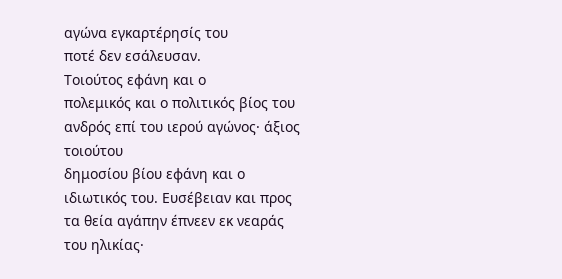αγώνα εγκαρτέρησίς του
ποτέ δεν εσάλευσαν.
Τοιούτος εφάνη και ο
πολεμικός και ο πολιτικός βίος του ανδρός επί του ιερού αγώνος· άξιος τοιούτου
δημοσίου βίου εφάνη και ο ιδιωτικός του. Ευσέβειαν και προς τα θεία αγάπην έπνεεν εκ νεαράς
του ηλικίας·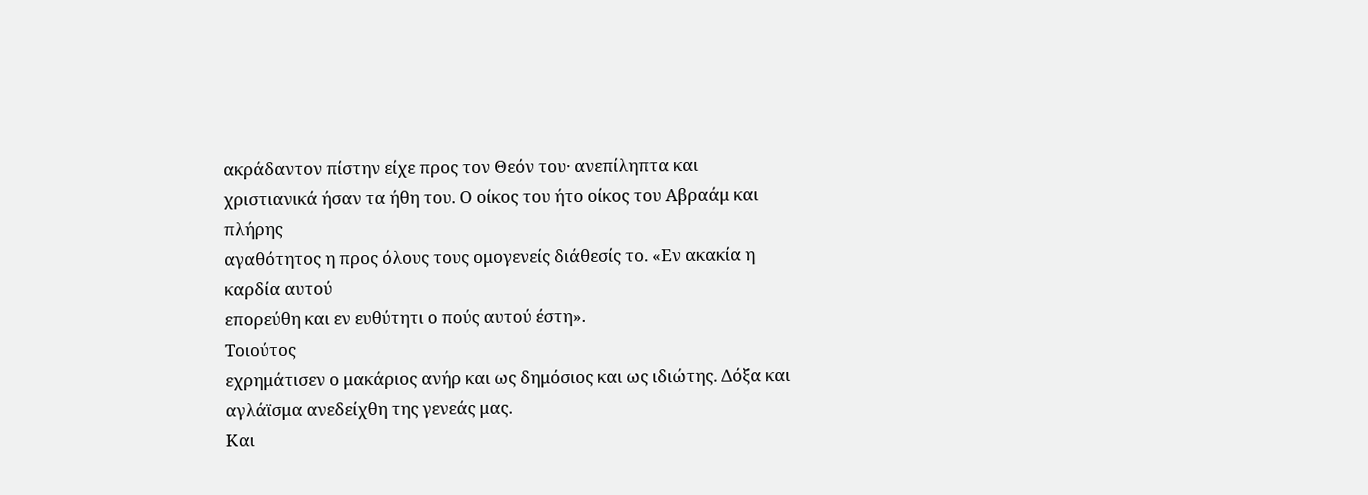ακράδαντον πίστην είχε προς τον Θεόν του· ανεπίληπτα και
χριστιανικά ήσαν τα ήθη του. Ο οίκος του ήτο οίκος του Αβραάμ και πλήρης
αγαθότητος η προς όλους τους ομογενείς διάθεσίς το. «Εν ακακία η καρδία αυτού
επορεύθη και εν ευθύτητι ο πούς αυτού έστη».
Τοιούτος
εχρημάτισεν ο μακάριος ανήρ και ως δημόσιος και ως ιδιώτης. Δόξα και αγλάϊσμα ανεδείχθη της γενεάς μας.
Και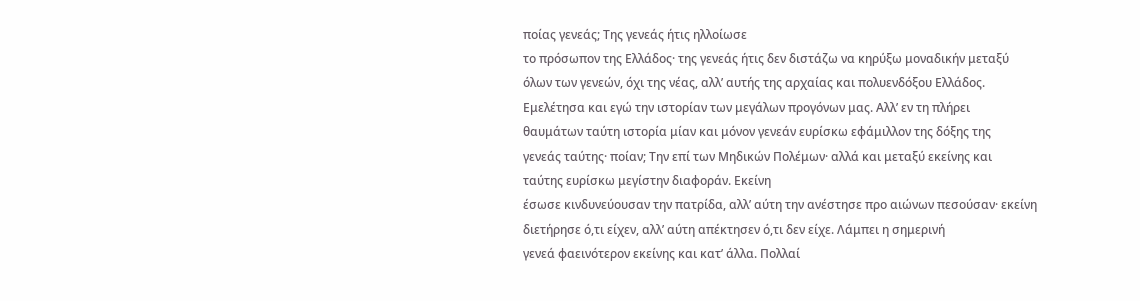ποίας γενεάς; Της γενεάς ήτις ηλλοίωσε
το πρόσωπον της Ελλάδος· της γενεάς ήτις δεν διστάζω να κηρύξω μοναδικήν μεταξύ
όλων των γενεών, όχι της νέας, αλλ’ αυτής της αρχαίας και πολυενδόξου Ελλάδος.
Εμελέτησα και εγώ την ιστορίαν των μεγάλων προγόνων μας. Αλλ’ εν τη πλήρει
θαυμάτων ταύτη ιστορία μίαν και μόνον γενεάν ευρίσκω εφάμιλλον της δόξης της
γενεάς ταύτης· ποίαν; Την επί των Μηδικών Πολέμων· αλλά και μεταξύ εκείνης και
ταύτης ευρίσκω μεγίστην διαφοράν. Εκείνη
έσωσε κινδυνεύουσαν την πατρίδα, αλλ’ αύτη την ανέστησε προ αιώνων πεσούσαν· εκείνη
διετήρησε ό,τι είχεν, αλλ’ αύτη απέκτησεν ό,τι δεν είχε. Λάμπει η σημερινή
γενεά φαεινότερον εκείνης και κατ’ άλλα. Πολλαί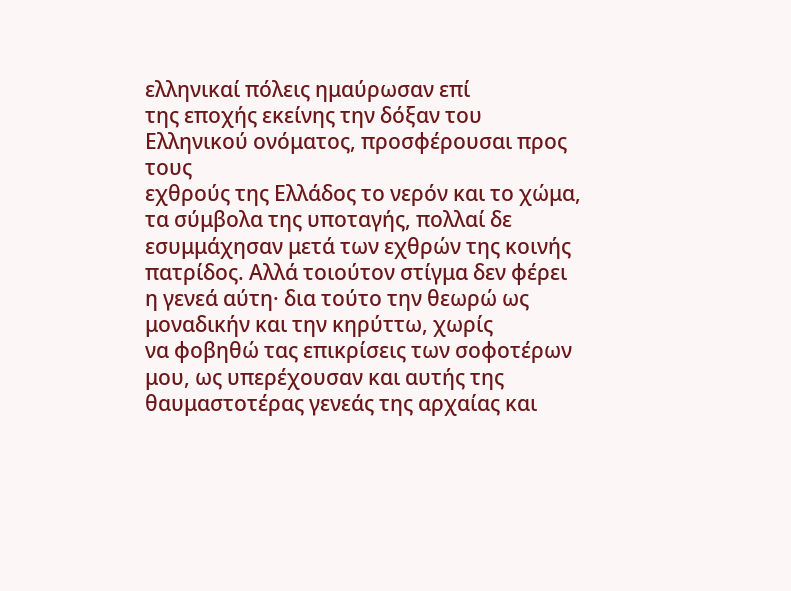ελληνικαί πόλεις ημαύρωσαν επί
της εποχής εκείνης την δόξαν του Ελληνικού ονόματος, προσφέρουσαι προς τους
εχθρούς της Ελλάδος το νερόν και το χώμα, τα σύμβολα της υποταγής, πολλαί δε
εσυμμάχησαν μετά των εχθρών της κοινής πατρίδος. Αλλά τοιούτον στίγμα δεν φέρει
η γενεά αύτη· δια τούτο την θεωρώ ως μοναδικήν και την κηρύττω, χωρίς
να φοβηθώ τας επικρίσεις των σοφοτέρων μου, ως υπερέχουσαν και αυτής της
θαυμαστοτέρας γενεάς της αρχαίας και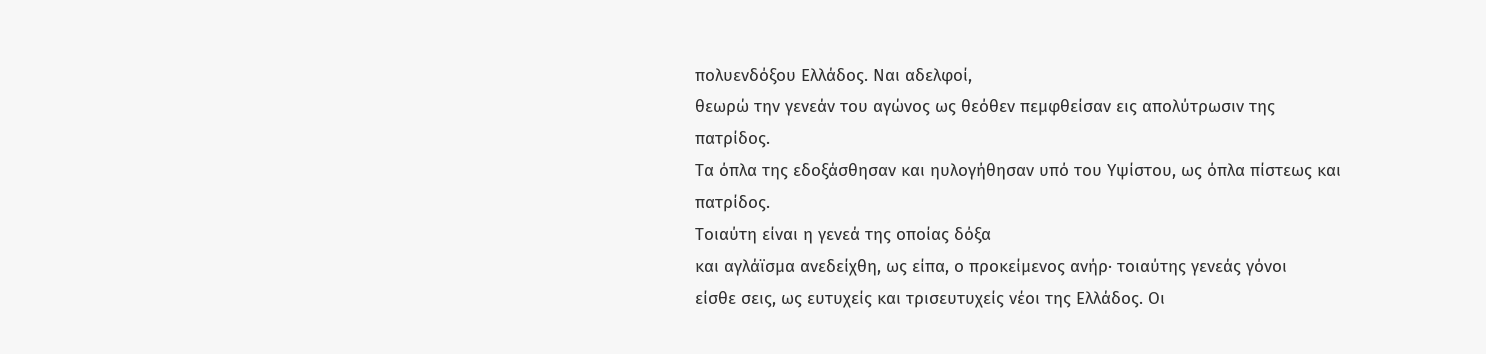πολυενδόξου Ελλάδος. Ναι αδελφοί,
θεωρώ την γενεάν του αγώνος ως θεόθεν πεμφθείσαν εις απολύτρωσιν της πατρίδος.
Τα όπλα της εδοξάσθησαν και ηυλογήθησαν υπό του Υψίστου, ως όπλα πίστεως και
πατρίδος.
Τοιαύτη είναι η γενεά της οποίας δόξα
και αγλάϊσμα ανεδείχθη, ως είπα, ο προκείμενος ανήρ· τοιαύτης γενεάς γόνοι
είσθε σεις, ως ευτυχείς και τρισευτυχείς νέοι της Ελλάδος. Οι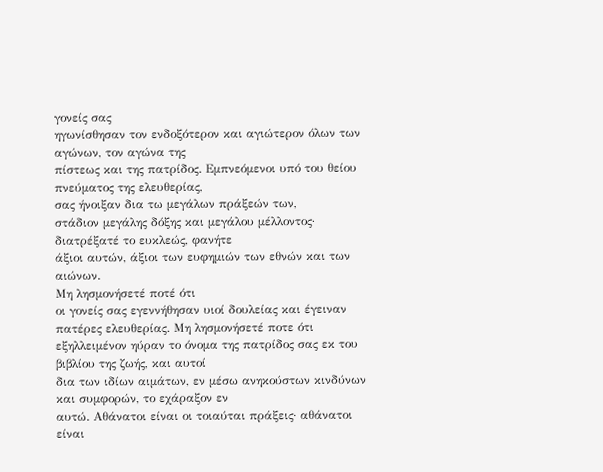γονείς σας
ηγωνίσθησαν τον ενδοξότερον και αγιώτερον όλων των αγώνων, τον αγώνα της
πίστεως και της πατρίδος. Εμπνεόμενοι υπό του θείου πνεύματος της ελευθερίας,
σας ήνοιξαν δια τω μεγάλων πράξεών των,
στάδιον μεγάλης δόξης και μεγάλου μέλλοντος· διατρέξατέ το ευκλεώς, φανήτε
άξιοι αυτών, άξιοι των ευφημιών των εθνών και των αιώνων.
Μη λησμονήσετέ ποτέ ότι
οι γονείς σας εγεννήθησαν υιοί δουλείας και έγειναν πατέρες ελευθερίας. Μη λησμονήσετέ ποτε ότι
εξηλλειμένον ηύραν το όνομα της πατρίδος σας εκ του βιβλίου της ζωής, και αυτοί
δια των ιδίων αιμάτων, εν μέσω ανηκούστων κινδύνων και συμφορών, το εχάραξον εν
αυτώ. Αθάνατοι είναι οι τοιαύται πράξεις· αθάνατοι είναι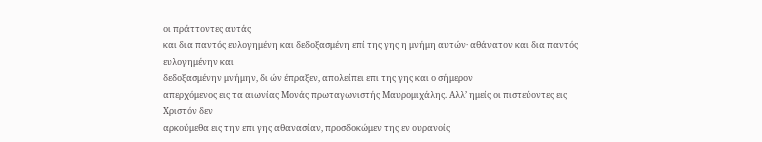οι πράττοντες αυτάς
και δια παντός ευλογημένη και δεδοξασμένη επί της γης η μνήμη αυτών· αθάνατον και δια παντός ευλογημένην και
δεδοξασμένην μνήμην, δι ών έπραξεν, απολείπει επι της γης και ο σήμερον
απερχόμενος εις τα αιωνίας Μονάς πρωταγωνιστής Μαυρομιχάλης. Αλλ’ ημείς οι πιστεύοντες εις Χριστόν δεν
αρκούμεθα εις την επι γης αθανασίαν, προσδοκώμεν της εν ουρανοίς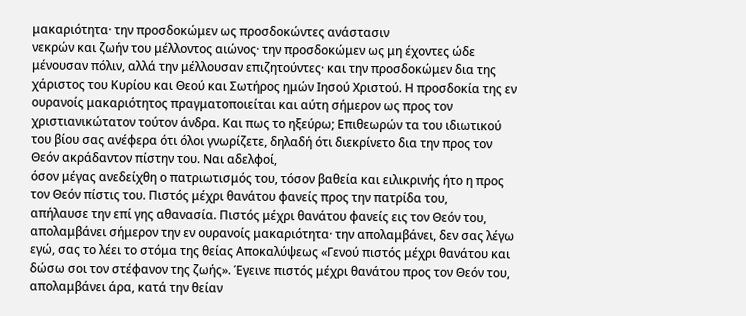μακαριότητα· την προσδοκώμεν ως προσδοκώντες ανάστασιν
νεκρών και ζωήν του μέλλοντος αιώνος· την προσδοκώμεν ως μη έχοντες ώδε
μένουσαν πόλιν, αλλά την μέλλουσαν επιζητούντες· και την προσδοκώμεν δια της
χάριστος του Κυρίου και Θεού και Σωτήρος ημών Ιησού Χριστού. Η προσδοκία της εν
ουρανοίς μακαριότητος πραγματοποιείται και αύτη σήμερον ως προς τον
χριστιανικώτατον τούτον άνδρα. Και πως το ηξεύρω; Επιθεωρών τα του ιδιωτικού
του βίου σας ανέφερα ότι όλοι γνωρίζετε, δηλαδή ότι διεκρίνετο δια την προς τον
Θεόν ακράδαντον πίστην του. Ναι αδελφοί,
όσον μέγας ανεδείχθη ο πατριωτισμός του, τόσον βαθεία και ειλικρινής ήτο η προς
τον Θεόν πίστις του. Πιστός μέχρι θανάτου φανείς προς την πατρίδα του,
απήλαυσε την επί γης αθανασία. Πιστός μέχρι θανάτου φανείς εις τον Θεόν του,
απολαμβάνει σήμερον την εν ουρανοίς μακαριότητα· την απολαμβάνει, δεν σας λέγω
εγώ, σας το λέει το στόμα της θείας Αποκαλύψεως «Γενού πιστός μέχρι θανάτου και
δώσω σοι τον στέφανον της ζωής». Έγεινε πιστός μέχρι θανάτου προς τον Θεόν του,
απολαμβάνει άρα, κατά την θείαν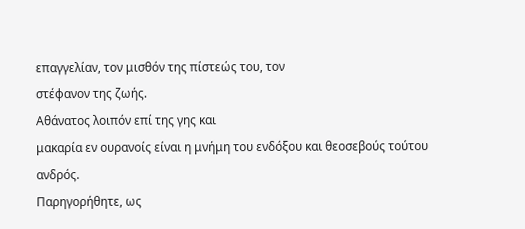επαγγελίαν, τον μισθόν της πίστεώς του, τον
στέφανον της ζωής.
Αθάνατος λοιπόν επί της γης και
μακαρία εν ουρανοίς είναι η μνήμη του ενδόξου και θεοσεβούς τούτου ανδρός.
Παρηγορήθητε, ως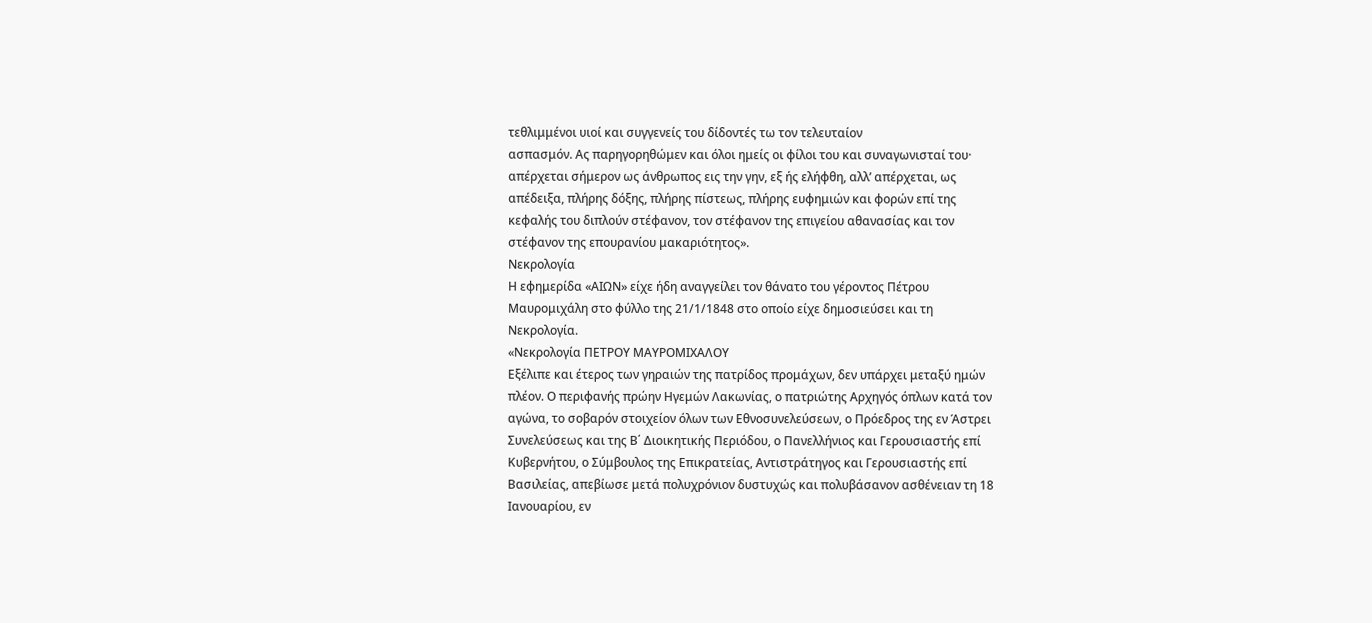τεθλιμμένοι υιοί και συγγενείς του δίδοντές τω τον τελευταίον
ασπασμόν. Ας παρηγορηθώμεν και όλοι ημείς οι φίλοι του και συναγωνισταί του·
απέρχεται σήμερον ως άνθρωπος εις την γην, εξ ής ελήφθη, αλλ’ απέρχεται, ως
απέδειξα, πλήρης δόξης, πλήρης πίστεως, πλήρης ευφημιών και φορών επί της
κεφαλής του διπλούν στέφανον, τον στέφανον της επιγείου αθανασίας και τον
στέφανον της επουρανίου μακαριότητος».
Νεκρολογία
Η εφημερίδα «ΑΙΩΝ» είχε ήδη αναγγείλει τον θάνατο του γέροντος Πέτρου
Μαυρομιχάλη στο φύλλο της 21/1/1848 στο οποίο είχε δημοσιεύσει και τη
Νεκρολογία.
«Νεκρολογία ΠΕΤΡΟΥ ΜΑΥΡΟΜΙΧΑΛΟΥ
Εξέλιπε και έτερος των γηραιών της πατρίδος προμάχων, δεν υπάρχει μεταξύ ημών
πλέον. Ο περιφανής πρώην Ηγεμών Λακωνίας, ο πατριώτης Αρχηγός όπλων κατά τον
αγώνα, το σοβαρόν στοιχείον όλων των Εθνοσυνελεύσεων, ο Πρόεδρος της εν Άστρει
Συνελεύσεως και της Β΄ Διοικητικής Περιόδου, ο Πανελλήνιος και Γερουσιαστής επί
Κυβερνήτου, ο Σύμβουλος της Επικρατείας, Αντιστράτηγος και Γερουσιαστής επί
Βασιλείας, απεβίωσε μετά πολυχρόνιον δυστυχώς και πολυβάσανον ασθένειαν τη 18
Ιανουαρίου, εν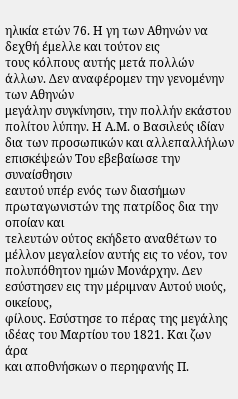ηλικία ετών 76. Η γη των Αθηνών να δεχθή έμελλε και τούτον εις
τους κόλπους αυτής μετά πολλών άλλων. Δεν αναφέρομεν την γενομένην των Αθηνών
μεγάλην συγκίνησιν, την πολλήν εκάστου πολίτου λύπην. Η Α.Μ. ο Βασιλεύς ιδίαν
δια των προσωπικών και αλλεπαλλήλων επισκέψεών Του εβεβαίωσε την συναίσθησιν
εαυτού υπέρ ενός των διασήμων πρωταγωνιστών της πατρίδος δια την οποίαν και
τελευτών ούτος εκήδετο αναθέτων το μέλλον μεγαλείον αυτής εις το νέον, τον
πολυπόθητον ημών Μονάρχην. Δεν εσύστησεν εις την μέριμναν Αυτού υιούς, οικείους,
φίλους. Εσύστησε το πέρας της μεγάλης ιδέας του Μαρτίου του 1821. Και ζων άρα
και αποθνήσκων ο περηφανής Π.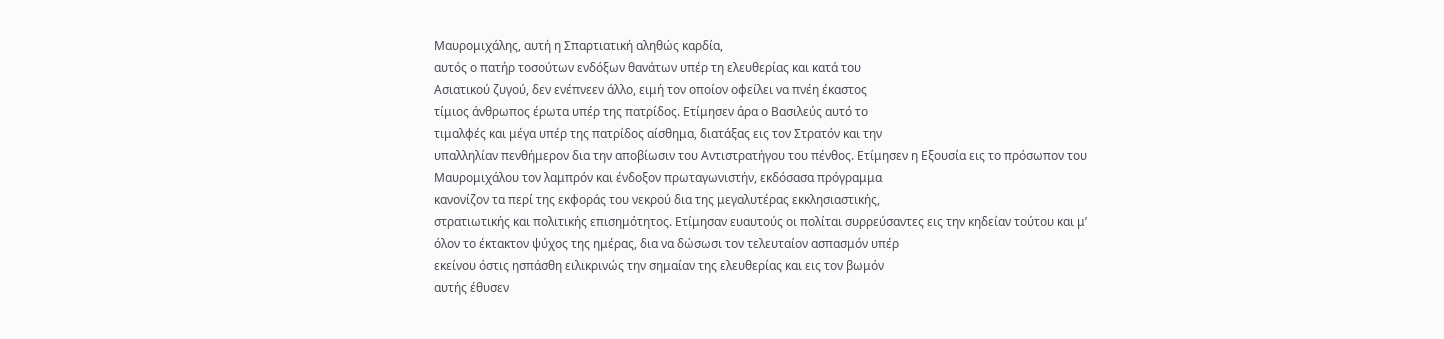Μαυρομιχάλης, αυτή η Σπαρτιατική αληθώς καρδία,
αυτός ο πατήρ τοσούτων ενδόξων θανάτων υπέρ τη ελευθερίας και κατά του
Ασιατικού ζυγού, δεν ενέπνεεν άλλο, ειμή τον οποίον οφείλει να πνέη έκαστος
τίμιος άνθρωπος έρωτα υπέρ της πατρίδος. Ετίμησεν άρα ο Βασιλεύς αυτό το
τιμαλφές και μέγα υπέρ της πατρίδος αίσθημα, διατάξας εις τον Στρατόν και την
υπαλληλίαν πενθήμερον δια την αποβίωσιν του Αντιστρατήγου του πένθος. Ετίμησεν η Εξουσία εις το πρόσωπον του
Μαυρομιχάλου τον λαμπρόν και ένδοξον πρωταγωνιστήν, εκδόσασα πρόγραμμα
κανονίζον τα περί της εκφοράς του νεκρού δια της μεγαλυτέρας εκκλησιαστικής,
στρατιωτικής και πολιτικής επισημότητος. Ετίμησαν ευαυτούς οι πολίται συρρεύσαντες εις την κηδείαν τούτου και μ’
όλον το έκτακτον ψύχος της ημέρας, δια να δώσωσι τον τελευταίον ασπασμόν υπέρ
εκείνου όστις ησπάσθη ειλικρινώς την σημαίαν της ελευθερίας και εις τον βωμόν
αυτής έθυσεν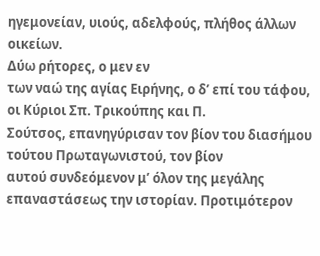ηγεμονείαν, υιούς, αδελφούς, πλήθος άλλων οικείων.
Δύω ρήτορες, ο μεν εν
των ναώ της αγίας Ειρήνης, ο δ’ επί του τάφου, οι Κύριοι Σπ. Τρικούπης και Π.
Σούτσος, επανηγύρισαν τον βίον του διασήμου τούτου Πρωταγωνιστού, τον βίον
αυτού συνδεόμενον μ’ όλον της μεγάλης επαναστάσεως την ιστορίαν. Προτιμότερον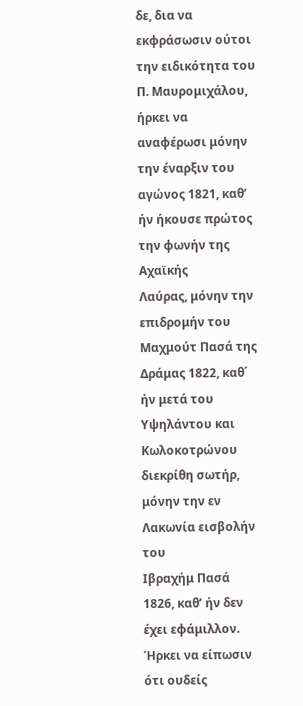δε, δια να
εκφράσωσιν ούτοι την ειδικότητα του Π. Μαυρομιχάλου, ήρκει να αναφέρωσι μόνην
την έναρξιν του αγώνος 1821, καθ’ ήν ήκουσε πρώτος την φωνήν της Αχαϊκής
Λαύρας, μόνην την επιδρομήν του Μαχμούτ Πασά της Δράμας 1822, καθ΄ ήν μετά του
Υψηλάντου και Κωλοκοτρώνου διεκρίθη σωτήρ, μόνην την εν Λακωνία εισβολήν του
Ιβραχήμ Πασά 1826, καθ’ ήν δεν έχει εφάμιλλον. Ήρκει να είπωσιν ότι ουδείς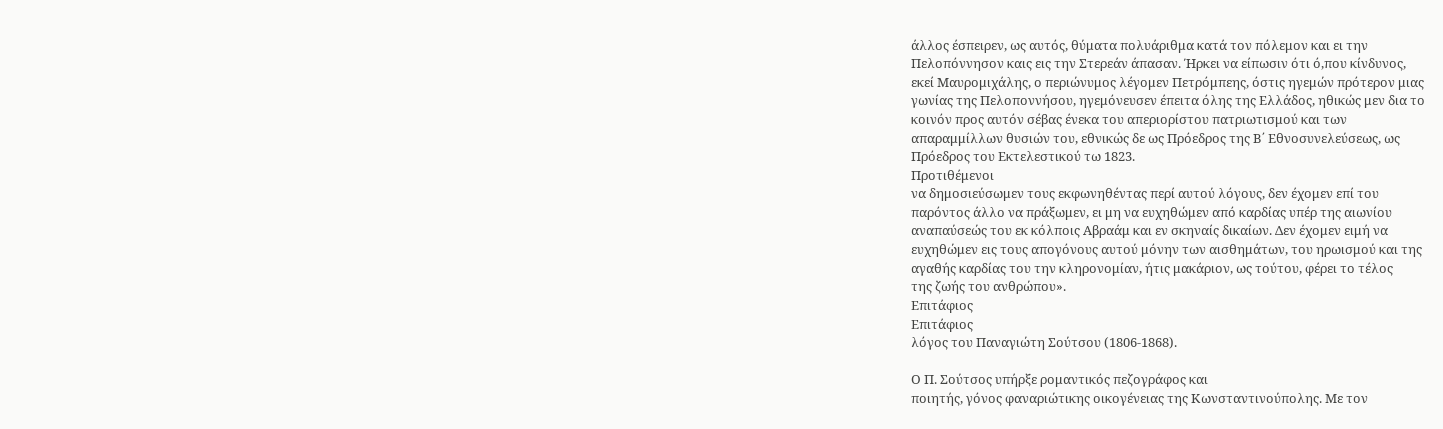άλλος έσπειρεν, ως αυτός, θύματα πολυάριθμα κατά τον πόλεμον και ει την
Πελοπόννησον καις εις την Στερεάν άπασαν. Ήρκει να είπωσιν ότι ό,που κίνδυνος,
εκεί Μαυρομιχάλης, ο περιώνυμος λέγομεν Πετρόμπεης, όστις ηγεμών πρότερον μιας
γωνίας της Πελοποννήσου, ηγεμόνευσεν έπειτα όλης της Ελλάδος, ηθικώς μεν δια το
κοινόν προς αυτόν σέβας ένεκα του απεριορίστου πατριωτισμού και των
απαραμμίλλων θυσιών του, εθνικώς δε ως Πρόεδρος της Β΄ Εθνοσυνελεύσεως, ως
Πρόεδρος του Εκτελεστικού τω 1823.
Προτιθέμενοι
να δημοσιεύσωμεν τους εκφωνηθέντας περί αυτού λόγους, δεν έχομεν επί του
παρόντος άλλο να πράξωμεν, ει μη να ευχηθώμεν από καρδίας υπέρ της αιωνίου
αναπαύσεώς του εκ κόλποις Αβραάμ και εν σκηναίς δικαίων. Δεν έχομεν ειμή να
ευχηθώμεν εις τους απογόνους αυτού μόνην των αισθημάτων, του ηρωισμού και της
αγαθής καρδίας του την κληρονομίαν, ήτις μακάριον, ως τούτου, φέρει το τέλος
της ζωής του ανθρώπου».
Επιτάφιος
Επιτάφιος
λόγος του Παναγιώτη Σούτσου (1806-1868).

Ο Π. Σούτσος υπήρξε ρομαντικός πεζογράφος και
ποιητής, γόνος φαναριώτικης οικογένειας της Κωνσταντινούπολης. Με τον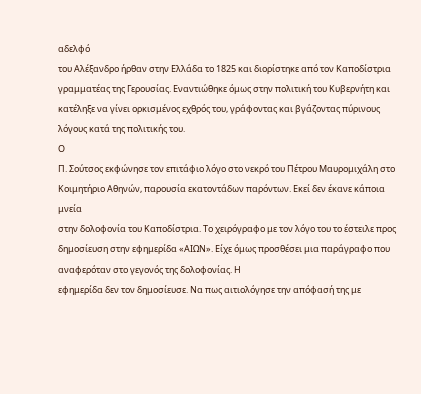αδελφό
του Αλέξανδρο ήρθαν στην Ελλάδα το 1825 και διορίστηκε από τον Καποδίστρια
γραμματέας της Γερουσίας. Εναντιώθηκε όμως στην πολιτική του Κυβερνήτη και
κατέληξε να γίνει ορκισμένος εχθρός του, γράφοντας και βγάζοντας πύρινους
λόγους κατά της πολιτικής του.
Ο
Π. Σούτσος εκφώνησε τον επιτάφιο λόγο στο νεκρό του Πέτρου Μαυρομιχάλη στο
Κοιμητήριο Αθηνών, παρουσία εκατοντάδων παρόντων. Εκεί δεν έκανε κάποια μνεία
στην δολοφονία του Καποδίστρια. Το χειρόγραφο με τον λόγο του το έστειλε προς
δημοσίευση στην εφημερίδα «ΑΙΩΝ». Είχε όμως προσθέσει μια παράγραφο που
αναφερόταν στο γεγονός της δολοφονίας. Η
εφημερίδα δεν τον δημοσίευσε. Να πως αιτιολόγησε την απόφασή της με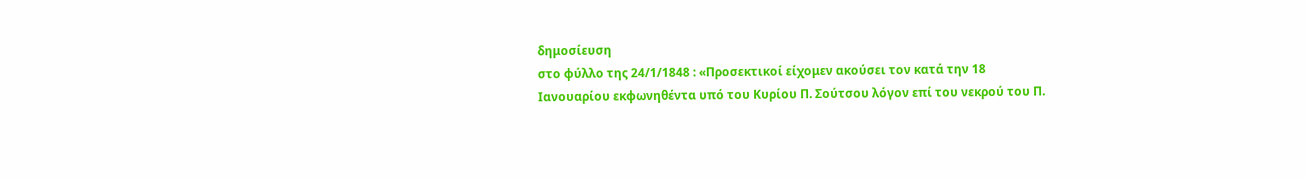δημοσίευση
στο φύλλο της 24/1/1848 : «Προσεκτικοί είχομεν ακούσει τον κατά την 18
Ιανουαρίου εκφωνηθέντα υπό του Κυρίου Π. Σούτσου λόγον επί του νεκρού του Π.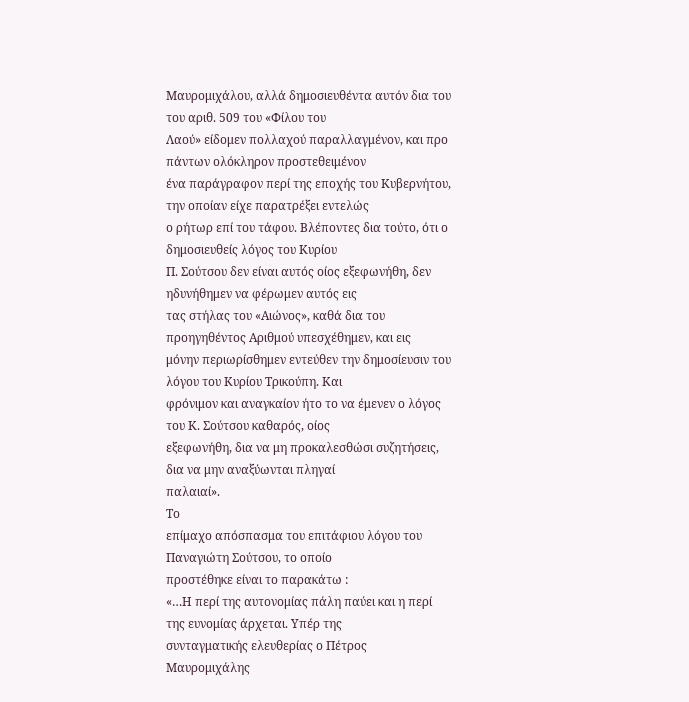Μαυρομιχάλου, αλλά δημοσιευθέντα αυτόν δια του του αριθ. 509 του «Φίλου του
Λαού» είδομεν πολλαχού παραλλαγμένον, και προ πάντων ολόκληρον προστεθειμένον
ένα παράγραφον περί της εποχής του Κυβερνήτου, την οποίαν είχε παρατρέξει εντελώς
ο ρήτωρ επί του τάφου. Βλέποντες δια τούτο, ότι ο δημοσιευθείς λόγος του Κυρίου
Π. Σούτσου δεν είναι αυτός οίος εξεφωνήθη, δεν ηδυνήθημεν να φέρωμεν αυτός εις
τας στήλας του «Αιώνος», καθά δια του προηγηθέντος Αριθμού υπεσχέθημεν, και εις
μόνην περιωρίσθημεν εντεύθεν την δημοσίευσιν του λόγου του Κυρίου Τρικούπη. Και
φρόνιμον και αναγκαίον ήτο το να έμενεν ο λόγος του Κ. Σούτσου καθαρός, οίος
εξεφωνήθη, δια να μη προκαλεσθώσι συζητήσεις, δια να μην αναξύωνται πληγαί
παλαιαί».
Το
επίμαχο απόσπασμα του επιτάφιου λόγου του Παναγιώτη Σούτσου, το οποίο
προστέθηκε είναι το παρακάτω :
«…Η περί της αυτονομίας πάλη παύει και η περί της ευνομίας άρχεται. Υπέρ της
συνταγματικής ελευθερίας ο Πέτρος Μαυρομιχάλης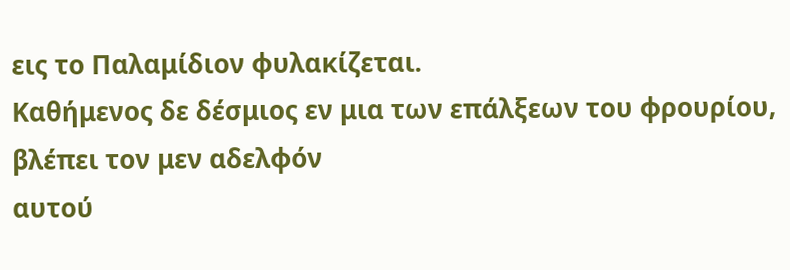εις το Παλαμίδιον φυλακίζεται.
Καθήμενος δε δέσμιος εν μια των επάλξεων του φρουρίου, βλέπει τον μεν αδελφόν
αυτού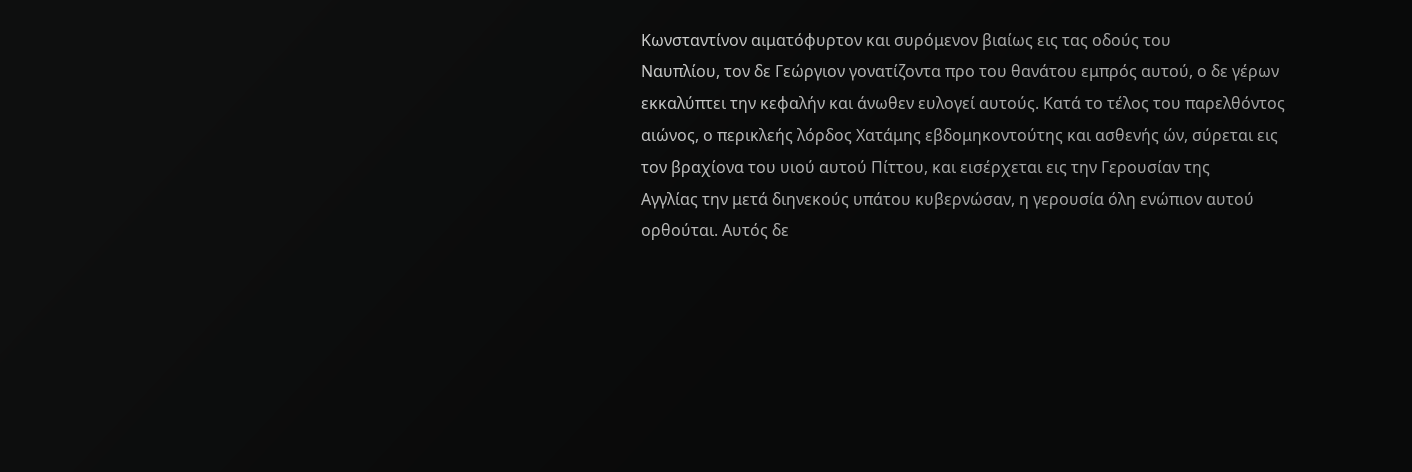Κωνσταντίνον αιματόφυρτον και συρόμενον βιαίως εις τας οδούς του
Ναυπλίου, τον δε Γεώργιον γονατίζοντα προ του θανάτου εμπρός αυτού, ο δε γέρων
εκκαλύπτει την κεφαλήν και άνωθεν ευλογεί αυτούς. Κατά το τέλος του παρελθόντος
αιώνος, ο περικλεής λόρδος Χατάμης εβδομηκοντούτης και ασθενής ών, σύρεται εις
τον βραχίονα του υιού αυτού Πίττου, και εισέρχεται εις την Γερουσίαν της
Αγγλίας την μετά διηνεκούς υπάτου κυβερνώσαν, η γερουσία όλη ενώπιον αυτού
ορθούται. Αυτός δε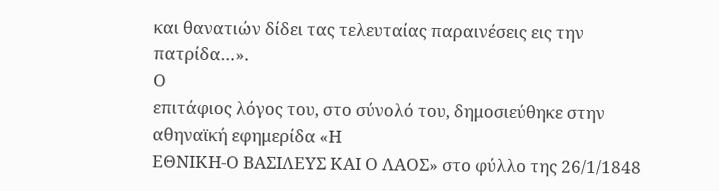και θανατιών δίδει τας τελευταίας παραινέσεις εις την
πατρίδα…».
Ο
επιτάφιος λόγος του, στο σύνολό του, δημοσιεύθηκε στην αθηναϊκή εφημερίδα «Η
ΕΘΝΙΚΗ-Ο ΒΑΣΙΛΕΥΣ ΚΑΙ Ο ΛΑΟΣ» στο φύλλο της 26/1/1848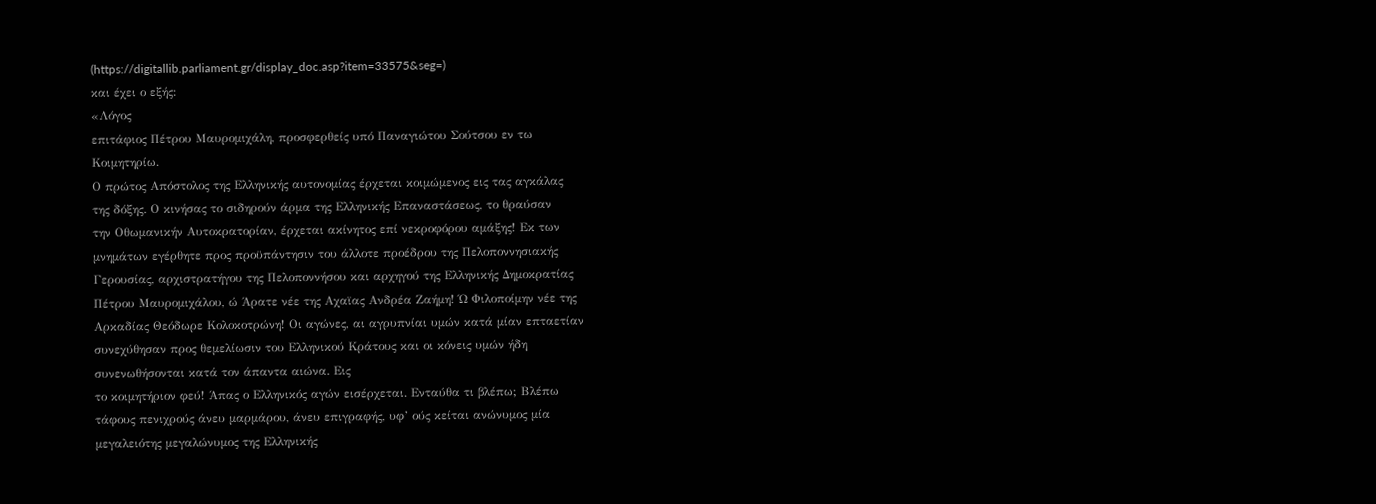(https://digitallib.parliament.gr/display_doc.asp?item=33575&seg=)
και έχει ο εξής:
«Λόγος
επιτάφιος Πέτρου Μαυρομιχάλη, προσφερθείς υπό Παναγιώτου Σούτσου εν τω
Κοιμητηρίω.
Ο πρώτος Απόστολος της Ελληνικής αυτονομίας έρχεται κοιμώμενος εις τας αγκάλας
της δόξης. Ο κινήσας το σιδηρούν άρμα της Ελληνικής Επαναστάσεως, το θραύσαν
την Οθωμανικήν Αυτοκρατορίαν, έρχεται ακίνητος επί νεκροφόρου αμάξης! Εκ των
μνημάτων εγέρθητε προς προϋπάντησιν του άλλοτε προέδρου της Πελοποννησιακής
Γερουσίας, αρχιστρατήγου της Πελοποννήσου και αρχηγού της Ελληνικής Δημοκρατίας
Πέτρου Μαυρομιχάλου, ώ Άρατε νέε της Αχαϊας Ανδρέα Ζαήμη! Ώ Φιλοποίμην νέε της
Αρκαδίας Θεόδωρε Κολοκοτρώνη! Οι αγώνες, αι αγρυπνίαι υμών κατά μίαν επταετίαν
συνεχύθησαν προς θεμελίωσιν του Ελληνικού Κράτους και οι κόνεις υμών ήδη
συνενωθήσονται κατά τον άπαντα αιώνα. Εις
το κοιμητήριον φεύ! Άπας ο Ελληνικός αγών εισέρχεται. Ενταύθα τι βλέπω; Βλέπω
τάφους πενιχρούς άνευ μαρμάρου, άνευ επιγραφής, υφ’ ούς κείται ανώνυμος μία
μεγαλειότης μεγαλώνυμος της Ελληνικής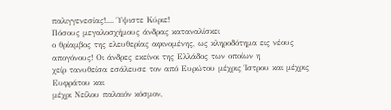παλιγγενεσίας!.... Ύψιστε Κύριε!
Πόσους μεγαλοσχήμους άνδρας καταναλίσκει
ο θρίαμβος της ελευθερίας αφινομένης, ως κληροδότημα εις νέους απογόνους! Οι άνδρες εκείνοι της Ελλάδος των οποίων η
χείρ τανυθείσα εσάλευσε τον από Ευρώτου μέχρις Ίστρου και μέχρις Ευφράτου και
μέχρι Νείλου παλαιόν κόσμον,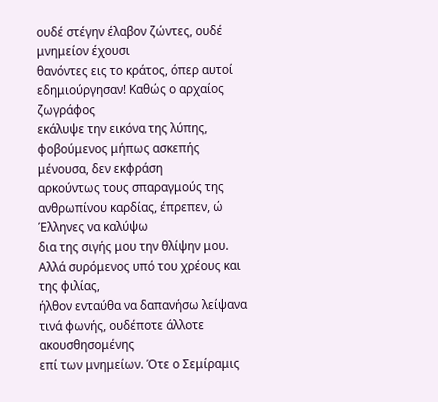ουδέ στέγην έλαβον ζώντες, ουδέ μνημείον έχουσι
θανόντες εις το κράτος, όπερ αυτοί εδημιούργησαν! Καθώς ο αρχαίος ζωγράφος
εκάλυψε την εικόνα της λύπης, φοβούμενος μήπως ασκεπής μένουσα, δεν εκφράση
αρκούντως τους σπαραγμούς της ανθρωπίνου καρδίας, έπρεπεν, ώ Έλληνες να καλύψω
δια της σιγής μου την θλίψην μου. Αλλά συρόμενος υπό του χρέους και της φιλίας,
ήλθον ενταύθα να δαπανήσω λείψανα τινά φωνής, ουδέποτε άλλοτε ακουσθησομένης
επί των μνημείων. Ότε ο Σεμίραμις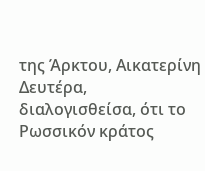της Άρκτου, Αικατερίνη Δευτέρα,
διαλογισθείσα, ότι το Ρωσσικόν κράτος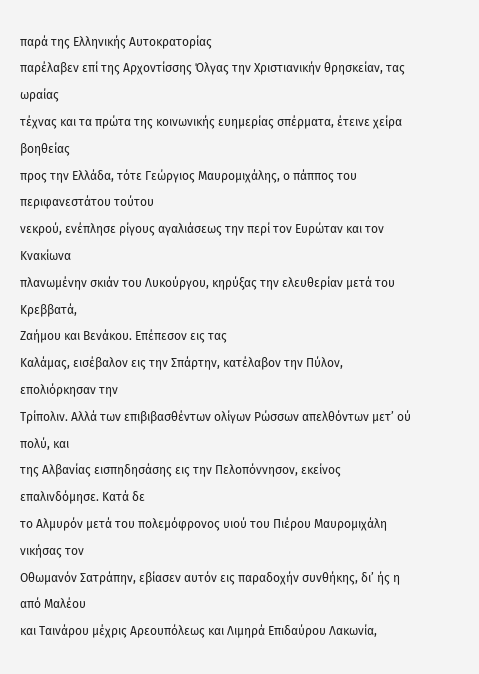παρά της Ελληνικής Αυτοκρατορίας
παρέλαβεν επί της Αρχοντίσσης Όλγας την Χριστιανικήν θρησκείαν, τας ωραίας
τέχνας και τα πρώτα της κοινωνικής ευημερίας σπέρματα, έτεινε χείρα βοηθείας
προς την Ελλάδα, τότε Γεώργιος Μαυρομιχάλης, ο πάππος του περιφανεστάτου τούτου
νεκρού, ενέπλησε ρίγους αγαλιάσεως την περί τον Ευρώταν και τον Κνακίωνα
πλανωμένην σκιάν του Λυκούργου, κηρύξας την ελευθερίαν μετά του Κρεββατά,
Ζαήμου και Βενάκου. Επέπεσον εις τας
Καλάμας, εισέβαλον εις την Σπάρτην, κατέλαβον την Πύλον, επολιόρκησαν την
Τρίπολιν. Αλλά των επιβιβασθέντων ολίγων Ρώσσων απελθόντων μετ’ ού πολύ, και
της Αλβανίας εισπηδησάσης εις την Πελοπόννησον, εκείνος επαλινδόμησε. Κατά δε
το Αλμυρόν μετά του πολεμόφρονος υιού του Πιέρου Μαυρομιχάλη νικήσας τον
Οθωμανόν Σατράπην, εβίασεν αυτόν εις παραδοχήν συνθήκης, δι’ ής η από Μαλέου
και Ταινάρου μέχρις Αρεουπόλεως και Λιμηρά Επιδαύρου Λακωνία,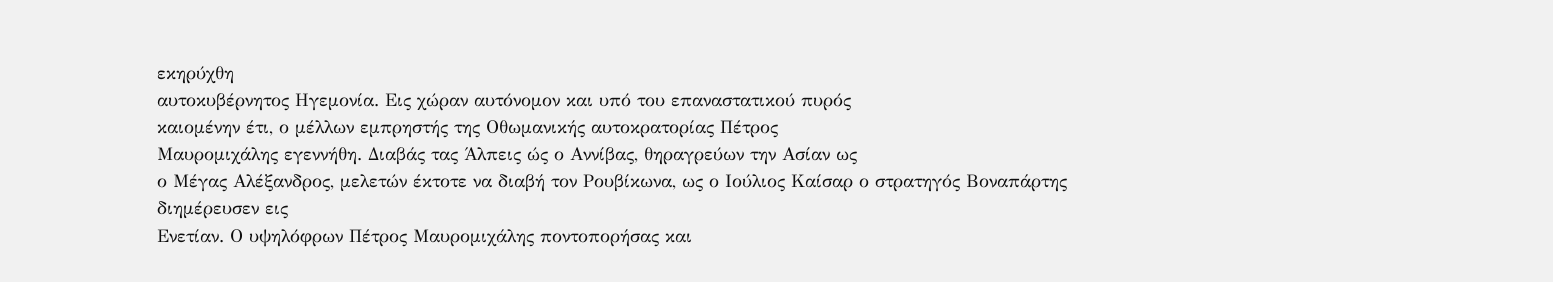εκηρύχθη
αυτοκυβέρνητος Ηγεμονία. Εις χώραν αυτόνομον και υπό του επαναστατικού πυρός
καιομένην έτι, ο μέλλων εμπρηστής της Οθωμανικής αυτοκρατορίας Πέτρος
Μαυρομιχάλης εγεννήθη. Διαβάς τας Άλπεις ώς ο Αννίβας, θηραγρεύων την Ασίαν ως
ο Μέγας Αλέξανδρος, μελετών έκτοτε να διαβή τον Ρουβίκωνα, ως ο Ιούλιος Καίσαρ ο στρατηγός Βοναπάρτης διημέρευσεν εις
Ενετίαν. Ο υψηλόφρων Πέτρος Μαυρομιχάλης ποντοπορήσας και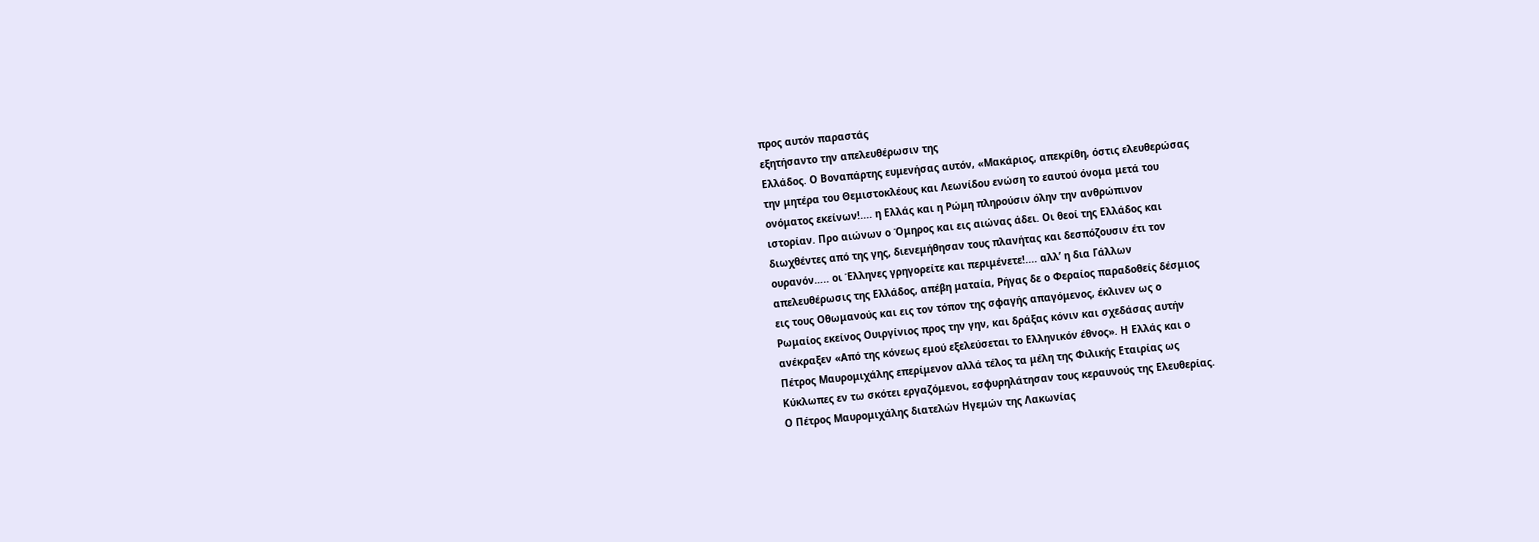προς αυτόν παραστάς
εξητήσαντο την απελευθέρωσιν της
Ελλάδος. Ο Βοναπάρτης ευμενήσας αυτόν, «Μακάριος, απεκρίθη, όστις ελευθερώσας
την μητέρα του Θεμιστοκλέους και Λεωνίδου ενώση το εαυτού όνομα μετά του
ονόματος εκείνων!.... η Ελλάς και η Ρώμη πληρούσιν όλην την ανθρώπινον
ιστορίαν. Προ αιώνων ο Όμηρος και εις αιώνας άδει. Οι θεοί της Ελλάδος και
διωχθέντες από της γης, διενεμήθησαν τους πλανήτας και δεσπόζουσιν έτι τον
ουρανόν….. οι Έλληνες γρηγορείτε και περιμένετε!.... αλλ’ η δια Γάλλων
απελευθέρωσις της Ελλάδος, απέβη ματαία, Ρήγας δε ο Φεραίος παραδοθείς δέσμιος
εις τους Οθωμανούς και εις τον τόπον της σφαγής απαγόμενος, έκλινεν ως ο
Ρωμαίος εκείνος Ουιργίνιος προς την γην, και δράξας κόνιν και σχεδάσας αυτήν
ανέκραξεν «Από της κόνεως εμού εξελεύσεται το Ελληνικόν έθνος». Η Ελλάς και ο
Πέτρος Μαυρομιχάλης επερίμενον αλλά τέλος τα μέλη της Φιλικής Εταιρίας ως
Κύκλωπες εν τω σκότει εργαζόμενοι, εσφυρηλάτησαν τους κεραυνούς της Ελευθερίας.
Ο Πέτρος Μαυρομιχάλης διατελών Ηγεμών της Λακωνίας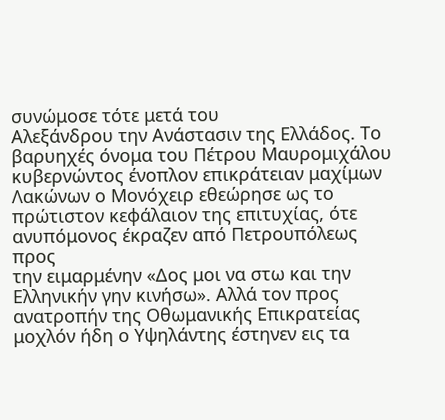συνώμοσε τότε μετά του
Αλεξάνδρου την Ανάστασιν της Ελλάδος. Το βαρυηχές όνομα του Πέτρου Μαυρομιχάλου
κυβερνώντος ένοπλον επικράτειαν μαχίμων Λακώνων ο Μονόχειρ εθεώρησε ως το
πρώτιστον κεφάλαιον της επιτυχίας, ότε ανυπόμονος έκραζεν από Πετρουπόλεως προς
την ειμαρμένην «Δος μοι να στω και την Ελληνικήν γην κινήσω». Αλλά τον προς
ανατροπήν της Οθωμανικής Επικρατείας μοχλόν ήδη ο Υψηλάντης έστηνεν εις τα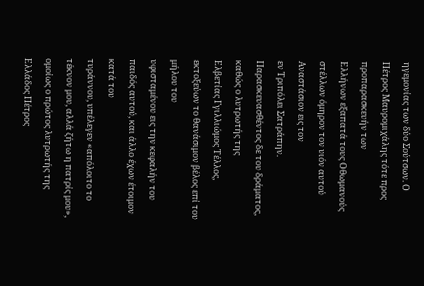ηγεμονίας των δύο Σούτσων. Ο Πέτρος Μαυρομιχάλης τότε προς προπαρασκευήν των
Ελλήνων εξαπατά τους Οθωμανούς στέλλων όμηρον τον υιόν αυτού Αναστάσιον εις τον
εν Τριπόλει Σατράπην. Παρασκευασθέντος δε του δράματος, καθώς ο λυτρωτής της
Ελβετίας Γγιλλιώμος Τέλλος, εκτοξεύων το θανάσιμον βέλος επί του μήλου του
υφισταμένου εις την κεφαλήν του παιδός αυτού, και άλλο έχων έτοιμον κατά του
τυράννου, υπέλεγεν «απόλοιτο το τέκνον μου, αλλά ζήτω η πατρίς μου», ομοίως ο πρώτος λυτρωτής της Ελλάδος Πέτρος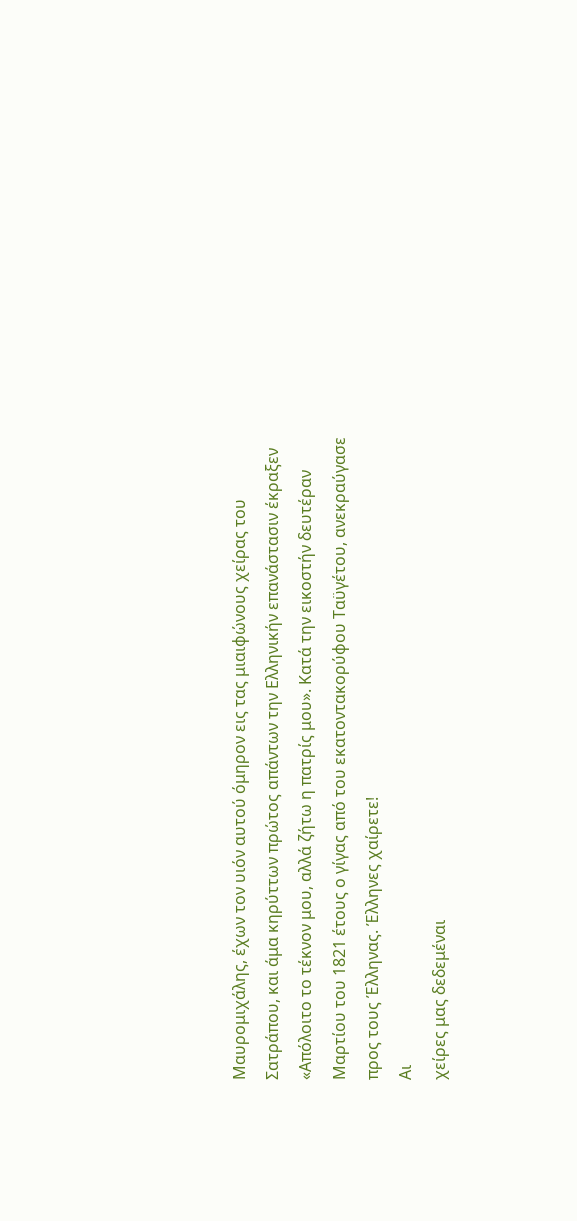Μαυρομιχάλης, έχων τον υιόν αυτού όμηρον εις τας μιαιφώνους χείρας του
Σατράπου, και άμα κηρύττων πρώτος απάντων την Ελληνικήν επανάστασιν έκραξεν
«Απόλοιτο το τέκνον μου, αλλά ζήτω η πατρίς μου». Κατά την εικοστήν δευτέραν
Μαρτίου του 1821 έτους ο γίγας από του εκατοντακορύφου Ταϋγέτου, ανεκραύγασε
προς τους Έλληνας. Έλληνες χαίρετε!
Αι
χείρες μας δεδεμέναι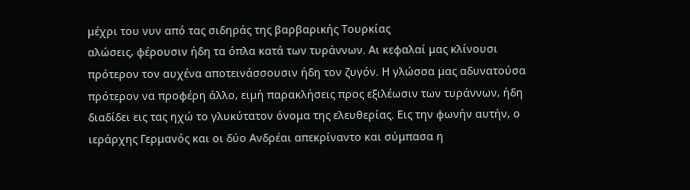μέχρι του νυν από τας σιδηράς της βαρβαρικής Τουρκίας
αλώσεις, φέρουσιν ήδη τα όπλα κατά των τυράννων. Αι κεφαλαί μας κλίνουσι
πρότερον τον αυχένα αποτεινάσσουσιν ήδη τον ζυγόν. Η γλώσσα μας αδυνατούσα
πρότερον να προφέρη άλλο, ειμή παρακλήσεις προς εξιλέωσιν των τυράννων, ήδη
διαδίδει εις τας ηχώ το γλυκύτατον όνομα της ελευθερίας. Εις την φωνήν αυτήν, ο
ιεράρχης Γερμανός και οι δύο Ανδρέαι απεκρίναντο και σύμπασα η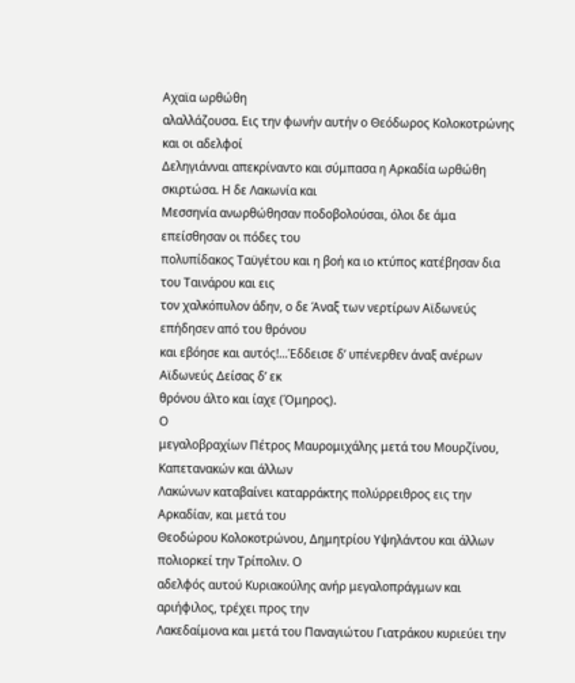Αχαϊα ωρθώθη
αλαλλάζουσα. Εις την φωνήν αυτήν ο Θεόδωρος Κολοκοτρώνης και οι αδελφοί
Δεληγιάνναι απεκρίναντο και σύμπασα η Αρκαδία ωρθώθη σκιρτώσα. Η δε Λακωνία και
Μεσσηνία ανωρθώθησαν ποδοβολούσαι, όλοι δε άμα επείσθησαν οι πόδες του
πολυπίδακος Ταϋγέτου και η βοή κα ιο κτύπος κατέβησαν δια του Ταινάρου και εις
τον χαλκόπυλον άδην, ο δε Άναξ των νερτίρων Αϊδωνεύς επήδησεν από του θρόνου
και εβόησε και αυτός!...Έδδεισε δ’ υπένερθεν άναξ ανέρων Αϊδωνεύς Δείσας δ’ εκ
θρόνου άλτο και ίαχε (Όμηρος).
Ο
μεγαλοβραχίων Πέτρος Μαυρομιχάλης μετά του Μουρζίνου, Καπετανακών και άλλων
Λακώνων καταβαίνει καταρράκτης πολύρρειθρος εις την Αρκαδίαν, και μετά του
Θεοδώρου Κολοκοτρώνου, Δημητρίου Υψηλάντου και άλλων πολιορκεί την Τρίπολιν. Ο
αδελφός αυτού Κυριακούλης ανήρ μεγαλοπράγμων και αριήφιλος, τρέχει προς την
Λακεδαίμονα και μετά του Παναγιώτου Γιατράκου κυριεύει την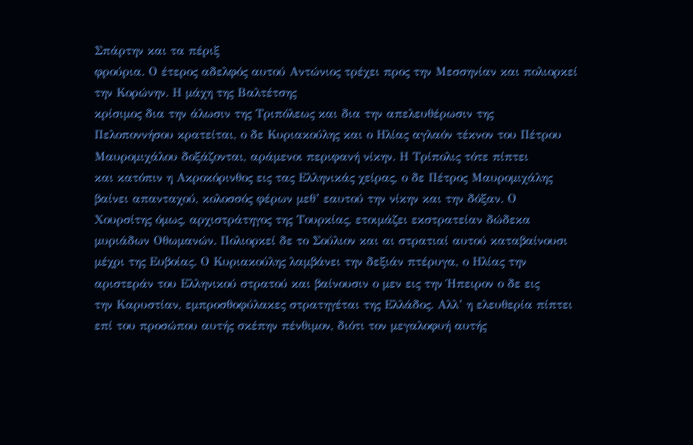Σπάρτην και τα πέριξ
φρούρια. Ο έτερος αδελφός αυτού Αντώνιος τρέχει προς την Μεσσηνίαν και πολιορκεί
την Κορώνην. Η μάχη της Βαλτέτσης
κρίσιμος δια την άλωσιν της Τριπόλεως και δια την απελευθέρωσιν της
Πελοποννήσου κρατείται, ο δε Κυριακούλης και ο Ηλίας αγλαόν τέκνον του Πέτρου
Μαυρομιχάλου δοξάζονται, αράμενοι περιφανή νίκην. Η Τρίπολις τότε πίπτει
και κατόπιν η Ακροκόρινθος εις τας Ελληνικάς χείρας, ο δε Πέτρος Μαυρομιχάλης
βαίνει απανταχού, κολοσσός φέρων μεθ’ εαυτού την νίκην και την δόξαν. Ο
Χουρσίτης όμως, αρχιστράτηγος της Τουρκίας, ετοιμάζει εκστρατείαν δώδεκα
μυριάδων Οθωμανών. Πολιορκεί δε το Σούλιον και αι στρατιαί αυτού καταβαίνουσι
μέχρι της Ευβοίας. Ο Κυριακούλης λαμβάνει την δεξιάν πτέρυγα, ο Ηλίας την
αριστεράν του Ελληνικού στρατού και βαίνουσιν ο μεν εις την Ήπειρον ο δε εις
την Καρυστίαν, εμπροσθοφύλακες στρατηγέται της Ελλάδος. Αλλ’ η ελευθερία πίπτει
επί του προσώπου αυτής σκέπην πένθιμον, διότι τον μεγαλοφυή αυτής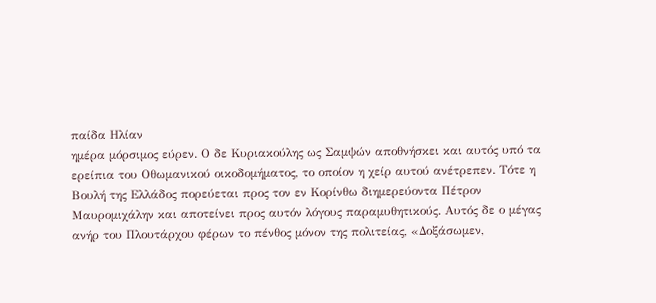παίδα Ηλίαν
ημέρα μόρσιμος εύρεν. Ο δε Κυριακούλης ως Σαμψών αποθνήσκει και αυτός υπό τα
ερείπια του Οθωμανικού οικοδομήματος, το οποίον η χείρ αυτού ανέτρεπεν. Τότε η
Βουλή της Ελλάδος πορεύεται προς τον εν Κορίνθω διημερεύοντα Πέτρον
Μαυρομιχάλην και αποτείνει προς αυτόν λόγους παραμυθητικούς. Αυτός δε ο μέγας
ανήρ του Πλουτάρχου φέρων το πένθος μόνον της πολιτείας, «Δοξάσωμεν,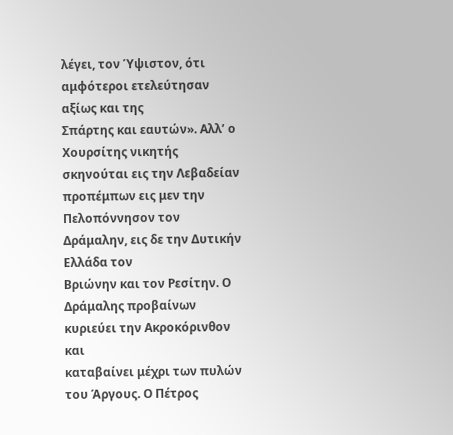λέγει, τον Ύψιστον, ότι αμφότεροι ετελεύτησαν αξίως και της
Σπάρτης και εαυτών». Αλλ’ ο Χουρσίτης νικητής σκηνούται εις την Λεβαδείαν
προπέμπων εις μεν την Πελοπόννησον τον Δράμαλην, εις δε την Δυτικήν Ελλάδα τον
Βριώνην και τον Ρεσίτην. Ο Δράμαλης προβαίνων κυριεύει την Ακροκόρινθον και
καταβαίνει μέχρι των πυλών του Άργους. Ο Πέτρος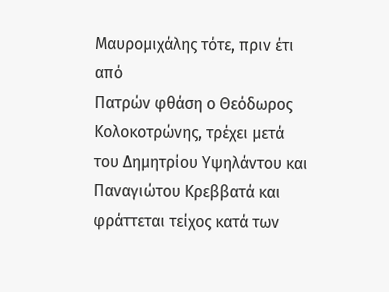Μαυρομιχάλης τότε, πριν έτι από
Πατρών φθάση ο Θεόδωρος Κολοκοτρώνης, τρέχει μετά του Δημητρίου Υψηλάντου και
Παναγιώτου Κρεββατά και φράττεται τείχος κατά των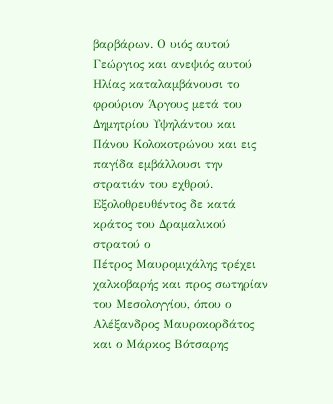βαρβάρων. Ο υιός αυτού
Γεώργιος και ανεψιός αυτού Ηλίας καταλαμβάνουσι το φρούριον Άργους μετά του
Δημητρίου Υψηλάντου και Πάνου Κολοκοτρώνου και εις παγίδα εμβάλλουσι την
στρατιάν του εχθρού. Εξολοθρευθέντος δε κατά κράτος του Δραμαλικού στρατού ο
Πέτρος Μαυρομιχάλης τρέχει χαλκοβαρής και προς σωτηρίαν του Μεσολογγίου, όπου ο
Αλέξανδρος Μαυροκορδάτος και ο Μάρκος Βότσαρης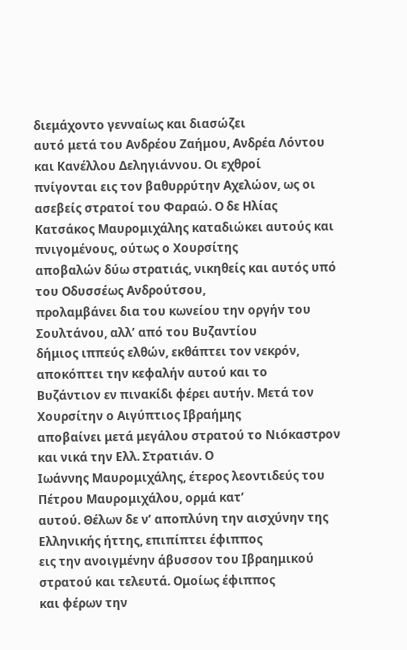διεμάχοντο γενναίως και διασώζει
αυτό μετά του Ανδρέου Ζαήμου, Ανδρέα Λόντου και Κανέλλου Δεληγιάννου. Οι εχθροί
πνίγονται εις τον βαθυρρύτην Αχελώον, ως οι ασεβείς στρατοί του Φαραώ. Ο δε Ηλίας
Κατσάκος Μαυρομιχάλης καταδιώκει αυτούς και πνιγομένους, ούτως ο Χουρσίτης
αποβαλών δύω στρατιάς, νικηθείς και αυτός υπό του Οδυσσέως Ανδρούτσου,
προλαμβάνει δια του κωνείου την οργήν του Σουλτάνου, αλλ’ από του Βυζαντίου
δήμιος ιππεύς ελθών, εκθάπτει τον νεκρόν, αποκόπτει την κεφαλήν αυτού και το
Βυζάντιον εν πινακίδι φέρει αυτήν. Μετά τον Χουρσίτην ο Αιγύπτιος Ιβραήμης
αποβαίνει μετά μεγάλου στρατού το Νιόκαστρον και νικά την Ελλ. Στρατιάν. Ο
Ιωάννης Μαυρομιχάλης, έτερος λεοντιδεύς του Πέτρου Μαυρομιχάλου, ορμά κατ’
αυτού. Θέλων δε ν’ αποπλύνη την αισχύνην της Ελληνικής ήττης, επιπίπτει έφιππος
εις την ανοιγμένην άβυσσον του Ιβραημικού στρατού και τελευτά. Ομοίως έφιππος
και φέρων την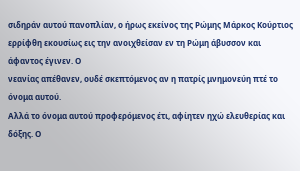σιδηράν αυτού πανοπλίαν, ο ήρως εκείνος της Ρώμης Μάρκος Κούρτιος
ερρίφθη εκουσίως εις την ανοιχθείσαν εν τη Ρώμη άβυσσον και άφαντος έγινεν. Ο
νεανίας απέθανεν, ουδέ σκεπτόμενος αν η πατρίς μνημονεύη πτέ το όνομα αυτού.
Αλλά το όνομα αυτού προφερόμενος έτι, αφίητεν ηχώ ελευθερίας και δόξης. Ο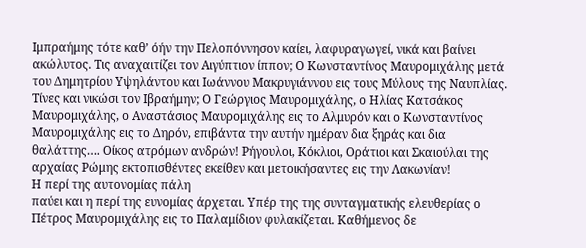Ιμπραήμης τότε καθ’ όήν την Πελοπόννησον καίει, λαφυραγωγεί, νικά και βαίνει
ακώλυτος. Τις αναχαιτίζει τον Αιγύπτιον ίππον; Ο Κωνσταντίνος Μαυρομιχάλης μετά
του Δημητρίου Υψηλάντου και Ιωάννου Μακρυγιάννου εις τους Μύλους της Ναυπλίας.
Τίνες και νικώσι τον Ιβραήμην; Ο Γεώργιος Μαυρομιχάλης, ο Ηλίας Κατσάκος
Μαυρομιχάλης, ο Αναστάσιος Μαυρομιχάλης εις το Αλμυρόν και ο Κωνσταντίνος
Μαυρομιχάλης εις το Δηρόν, επιβάντα την αυτήν ημέραν δια ξηράς και δια
θαλάττης…. Οίκος ατρόμων ανδρών! Ρήγουλοι, Κόκλιοι, Οράτιοι και Σκαιούλαι της
αρχαίας Ρώμης εκτοπισθέντες εκείθεν και μετοικήσαντες εις την Λακωνίαν!
Η περί της αυτονομίας πάλη
παύει και η περί της ευνομίας άρχεται. Υπέρ της της συνταγματικής ελευθερίας ο
Πέτρος Μαυρομιχάλης εις το Παλαμίδιον φυλακίζεται. Καθήμενος δε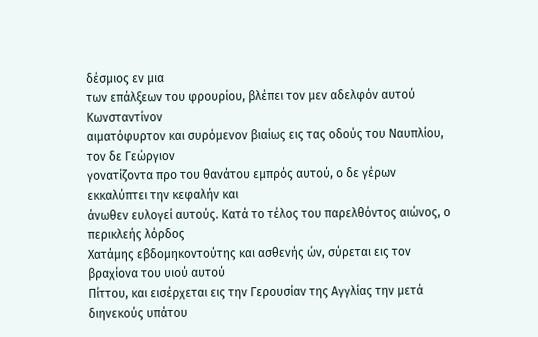δέσμιος εν μια
των επάλξεων του φρουρίου, βλέπει τον μεν αδελφόν αυτού Κωνσταντίνον
αιματόφυρτον και συρόμενον βιαίως εις τας οδούς του Ναυπλίου, τον δε Γεώργιον
γονατίζοντα προ του θανάτου εμπρός αυτού, ο δε γέρων εκκαλύπτει την κεφαλήν και
άνωθεν ευλογεί αυτούς. Κατά το τέλος του παρελθόντος αιώνος, ο περικλεής λόρδος
Χατάμης εβδομηκοντούτης και ασθενής ών, σύρεται εις τον βραχίονα του υιού αυτού
Πίττου, και εισέρχεται εις την Γερουσίαν της Αγγλίας την μετά διηνεκούς υπάτου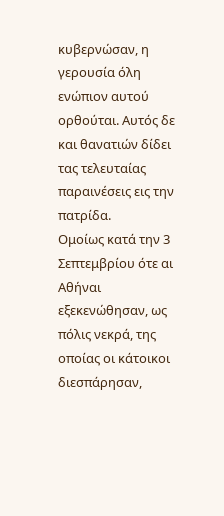κυβερνώσαν, η γερουσία όλη ενώπιον αυτού ορθούται. Αυτός δε και θανατιών δίδει
τας τελευταίας παραινέσεις εις την πατρίδα.
Ομοίως κατά την 3 Σεπτεμβρίου ότε αι Αθήναι εξεκενώθησαν, ως πόλις νεκρά, της
οποίας οι κάτοικοι διεσπάρησαν,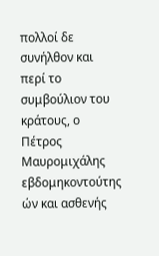πολλοί δε συνήλθον και περί το συμβούλιον του
κράτους, ο Πέτρος Μαυρομιχάλης εβδομηκοντούτης ών και ασθενής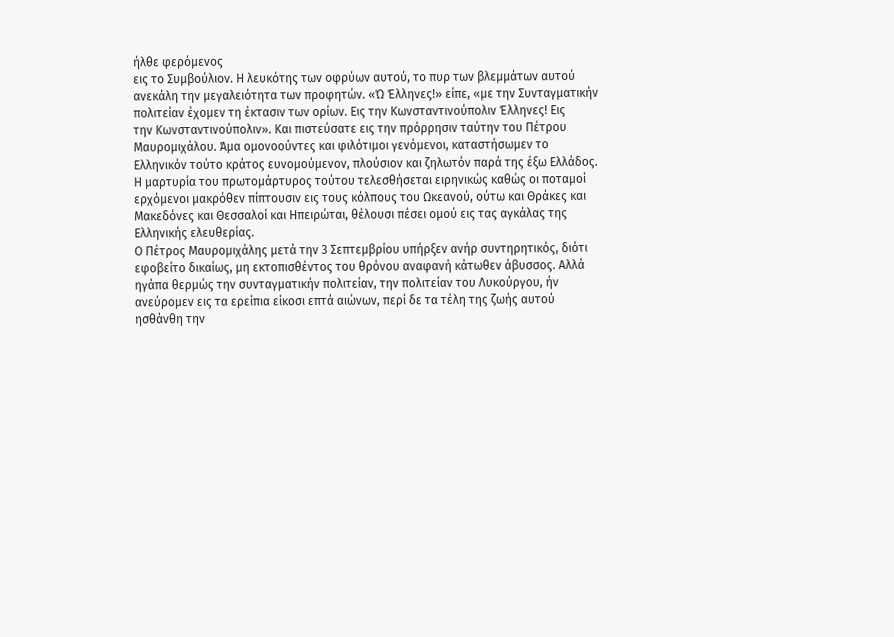ήλθε φερόμενος
εις το Συμβούλιον. Η λευκότης των οφρύων αυτού, το πυρ των βλεμμάτων αυτού
ανεκάλη την μεγαλειότητα των προφητών. «Ώ Έλληνες!» είπε, «με την Συνταγματικήν
πολιτείαν έχομεν τη έκτασιν των ορίων. Εις την Κωνσταντινούπολιν Έλληνες! Εις
την Κωνσταντινούπολιν». Και πιστεύσατε εις την πρόρρησιν ταύτην του Πέτρου
Μαυρομιχάλου. Άμα ομονοούντες και φιλότιμοι γενόμενοι, καταστήσωμεν το
Ελληνικόν τούτο κράτος ευνομούμενον, πλούσιον και ζηλωτόν παρά της έξω Ελλάδος.
Η μαρτυρία του πρωτομάρτυρος τούτου τελεσθήσεται ειρηνικώς καθώς οι ποταμοί
ερχόμενοι μακρόθεν πίπτουσιν εις τους κόλπους του Ωκεανού, ούτω και Θράκες και
Μακεδόνες και Θεσσαλοί και Ηπειρώται, θέλουσι πέσει ομού εις τας αγκάλας της
Ελληνικής ελευθερίας.
Ο Πέτρος Μαυρομιχάλης μετά την 3 Σεπτεμβρίου υπήρξεν ανήρ συντηρητικός, διότι
εφοβείτο δικαίως, μη εκτοπισθέντος του θρόνου αναφανή κάτωθεν άβυσσος. Αλλά
ηγάπα θερμώς την συνταγματικήν πολιτείαν, την πολιτείαν του Λυκούργου, ήν
ανεύρομεν εις τα ερείπια είκοσι επτά αιώνων, περί δε τα τέλη της ζωής αυτού
ησθάνθη την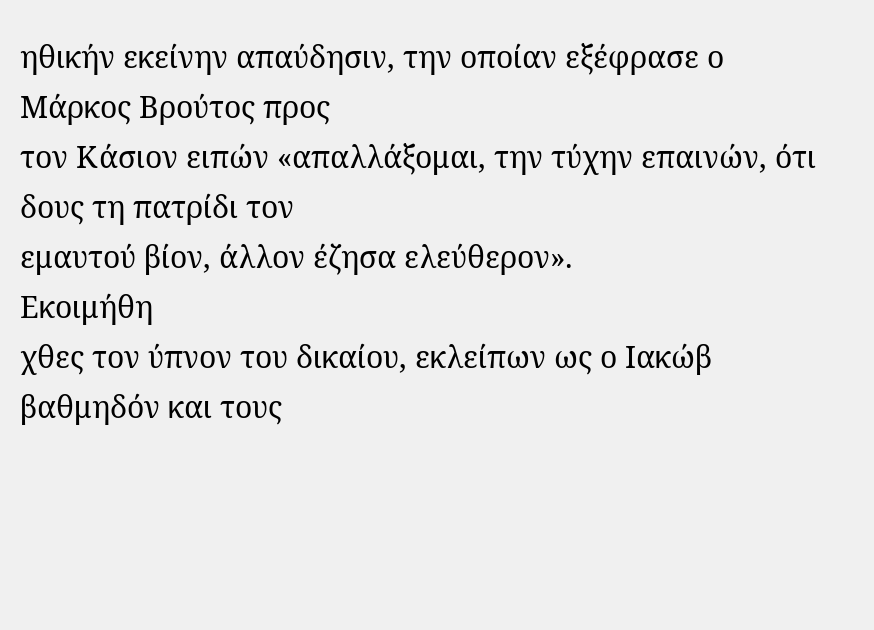ηθικήν εκείνην απαύδησιν, την οποίαν εξέφρασε ο Μάρκος Βρούτος προς
τον Κάσιον ειπών «απαλλάξομαι, την τύχην επαινών, ότι δους τη πατρίδι τον
εμαυτού βίον, άλλον έζησα ελεύθερον».
Εκοιμήθη
χθες τον ύπνον του δικαίου, εκλείπων ως ο Ιακώβ βαθμηδόν και τους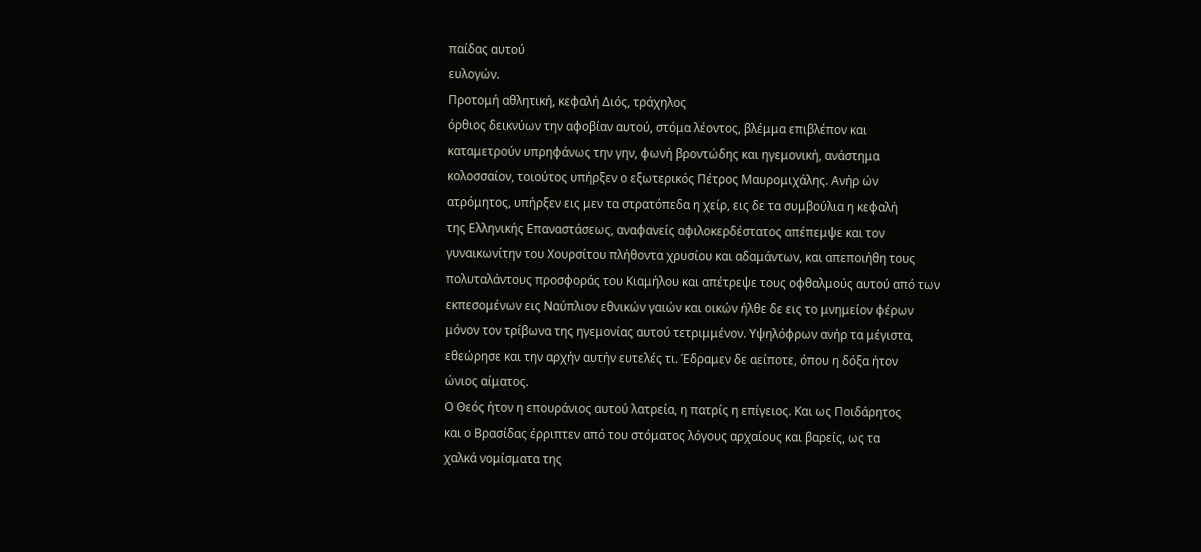παίδας αυτού
ευλογών.
Προτομή αθλητική, κεφαλή Διός, τράχηλος
όρθιος δεικνύων την αφοβίαν αυτού, στόμα λέοντος, βλέμμα επιβλέπον και
καταμετρούν υπρηφάνως την γην, φωνή βροντώδης και ηγεμονική, ανάστημα
κολοσσαίον, τοιούτος υπήρξεν ο εξωτερικός Πέτρος Μαυρομιχάλης. Ανήρ ών
ατρόμητος, υπήρξεν εις μεν τα στρατόπεδα η χείρ, εις δε τα συμβούλια η κεφαλή
της Ελληνικής Επαναστάσεως, αναφανείς αφιλοκερδέστατος απέπεμψε και τον
γυναικωνίτην του Χουρσίτου πλήθοντα χρυσίου και αδαμάντων, και απεποιήθη τους
πολυταλάντους προσφοράς του Κιαμήλου και απέτρεψε τους οφθαλμούς αυτού από των
εκπεσομένων εις Ναύπλιον εθνικών γαιών και οικών ήλθε δε εις το μνημείον φέρων
μόνον τον τρίβωνα της ηγεμονίας αυτού τετριμμένον. Υψηλόφρων ανήρ τα μέγιστα,
εθεώρησε και την αρχήν αυτήν ευτελές τι. Έδραμεν δε αείποτε, όπου η δόξα ήτον
ώνιος αίματος.
Ο Θεός ήτον η επουράνιος αυτού λατρεία, η πατρίς η επίγειος. Και ως Ποιδάρητος
και ο Βρασίδας έρριπτεν από του στόματος λόγους αρχαίους και βαρείς, ως τα
χαλκά νομίσματα της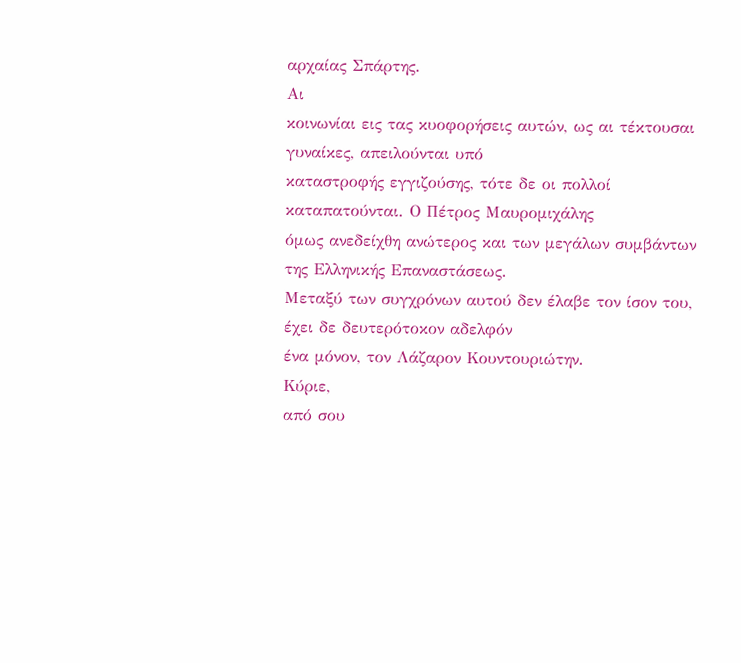αρχαίας Σπάρτης.
Αι
κοινωνίαι εις τας κυοφορήσεις αυτών, ως αι τέκτουσαι γυναίκες, απειλούνται υπό
καταστροφής εγγιζούσης, τότε δε οι πολλοί καταπατούνται. Ο Πέτρος Μαυρομιχάλης
όμως ανεδείχθη ανώτερος και των μεγάλων συμβάντων της Ελληνικής Επαναστάσεως.
Μεταξύ των συγχρόνων αυτού δεν έλαβε τον ίσον του, έχει δε δευτερότοκον αδελφόν
ένα μόνον, τον Λάζαρον Κουντουριώτην.
Κύριε,
από σου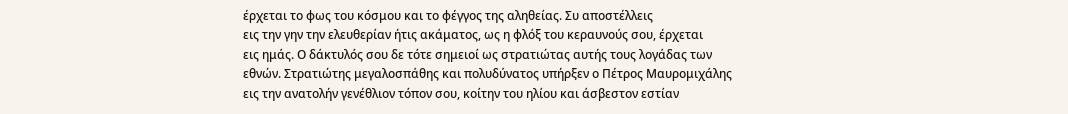έρχεται το φως του κόσμου και το φέγγος της αληθείας. Συ αποστέλλεις
εις την γην την ελευθερίαν ήτις ακάματος, ως η φλόξ του κεραυνούς σου, έρχεται
εις ημάς. Ο δάκτυλός σου δε τότε σημειοί ως στρατιώτας αυτής τους λογάδας των
εθνών. Στρατιώτης μεγαλοσπάθης και πολυδύνατος υπήρξεν ο Πέτρος Μαυρομιχάλης
εις την ανατολήν γενέθλιον τόπον σου, κοίτην του ηλίου και άσβεστον εστίαν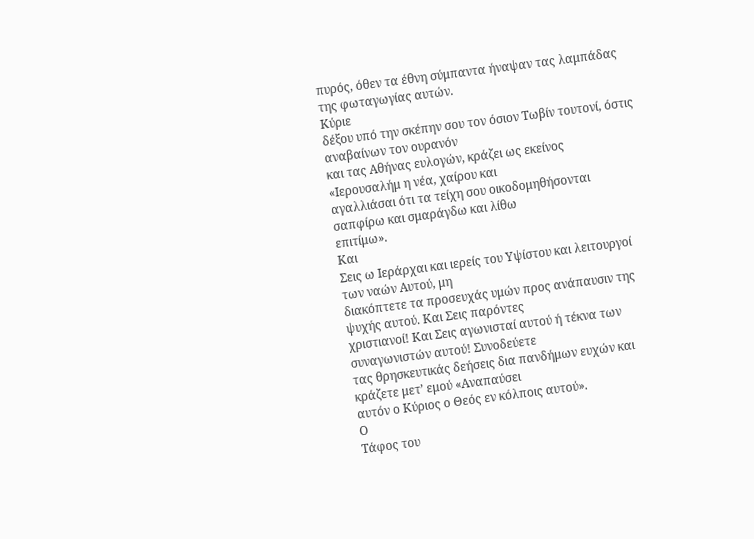πυρός, όθεν τα έθνη σύμπαντα ήναψαν τας λαμπάδας της φωταγωγίας αυτών.
Κύριε
δέξου υπό την σκέπην σου τον όσιον Τωβίν τουτονί, όστις αναβαίνων τον ουρανόν
και τας Αθήνας ευλογών, κράζει ως εκείνος «Ιερουσαλήμ η νέα, χαίρου και
αγαλλιάσαι ότι τα τείχη σου οικοδομηθήσονται σαπφίρω και σμαράγδω και λίθω
επιτίμω».
Και
Σεις ω Ιεράρχαι και ιερείς του Υψίστου και λειτουργοί των ναών Αυτού, μη
διακόπτετε τα προσευχάς υμών προς ανάπαυσιν της ψυχής αυτού. Και Σεις παρόντες
χριστιανοί! Και Σεις αγωνισταί αυτού ή τέκνα των συναγωνιστών αυτού! Συνοδεύετε
τας θρησκευτικάς δεήσεις δια πανδήμων ευχών και κράζετε μετ’ εμού «Αναπαύσει
αυτόν ο Κύριος ο Θεός εν κόλποις αυτού».
Ο
Τάφος του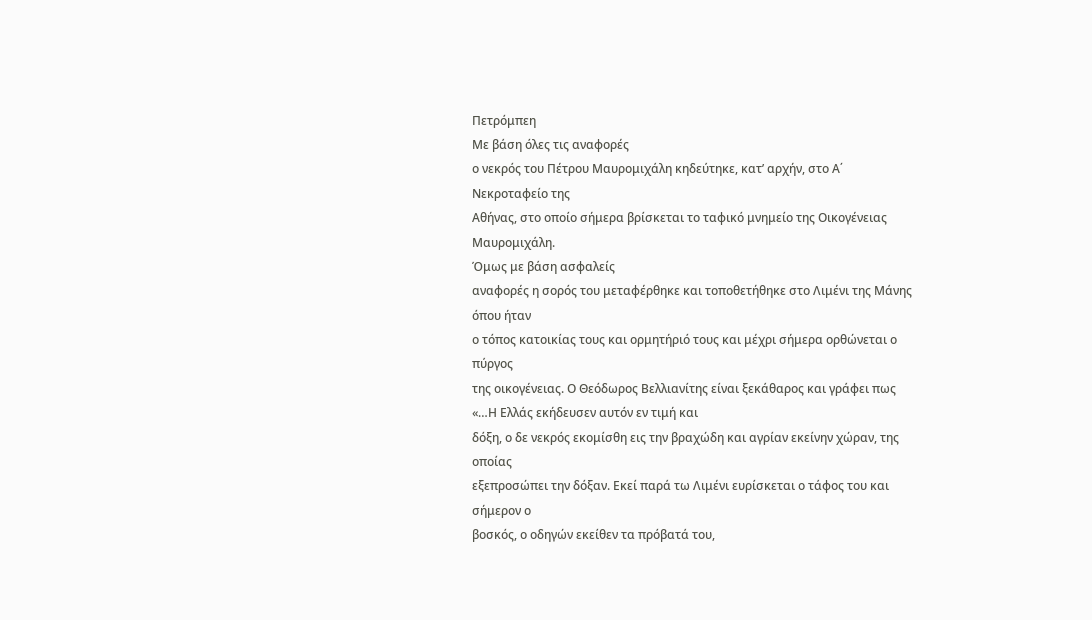Πετρόμπεη
Με βάση όλες τις αναφορές
ο νεκρός του Πέτρου Μαυρομιχάλη κηδεύτηκε, κατ’ αρχήν, στο Α΄ Νεκροταφείο της
Αθήνας, στο οποίο σήμερα βρίσκεται το ταφικό μνημείο της Οικογένειας
Μαυρομιχάλη.
Όμως με βάση ασφαλείς
αναφορές η σορός του μεταφέρθηκε και τοποθετήθηκε στο Λιμένι της Μάνης όπου ήταν
ο τόπος κατοικίας τους και ορμητήριό τους και μέχρι σήμερα ορθώνεται ο πύργος
της οικογένειας. Ο Θεόδωρος Βελλιανίτης είναι ξεκάθαρος και γράφει πως «…Η Ελλάς εκήδευσεν αυτόν εν τιμή και
δόξη, ο δε νεκρός εκομίσθη εις την βραχώδη και αγρίαν εκείνην χώραν, της οποίας
εξεπροσώπει την δόξαν. Εκεί παρά τω Λιμένι ευρίσκεται ο τάφος του και σήμερον ο
βοσκός, ο οδηγών εκείθεν τα πρόβατά του,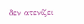δεν ατενίζει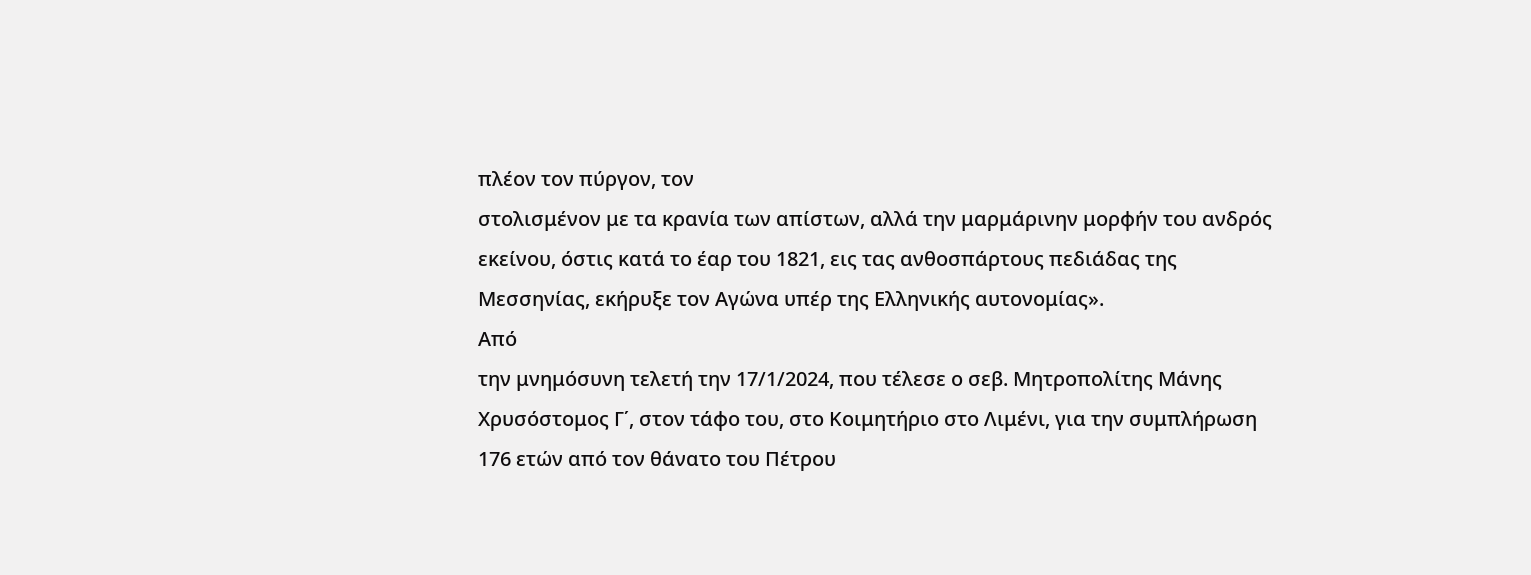πλέον τον πύργον, τον
στολισμένον με τα κρανία των απίστων, αλλά την μαρμάρινην μορφήν του ανδρός
εκείνου, όστις κατά το έαρ του 1821, εις τας ανθοσπάρτους πεδιάδας της
Μεσσηνίας, εκήρυξε τον Αγώνα υπέρ της Ελληνικής αυτονομίας».
Από
την μνημόσυνη τελετή την 17/1/2024, που τέλεσε ο σεβ. Μητροπολίτης Μάνης
Χρυσόστομος Γ΄, στον τάφο του, στο Κοιμητήριο στο Λιμένι, για την συμπλήρωση
176 ετών από τον θάνατο του Πέτρου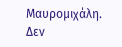Μαυρομιχάλη.
Δεν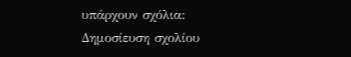υπάρχουν σχόλια:
Δημοσίευση σχολίου